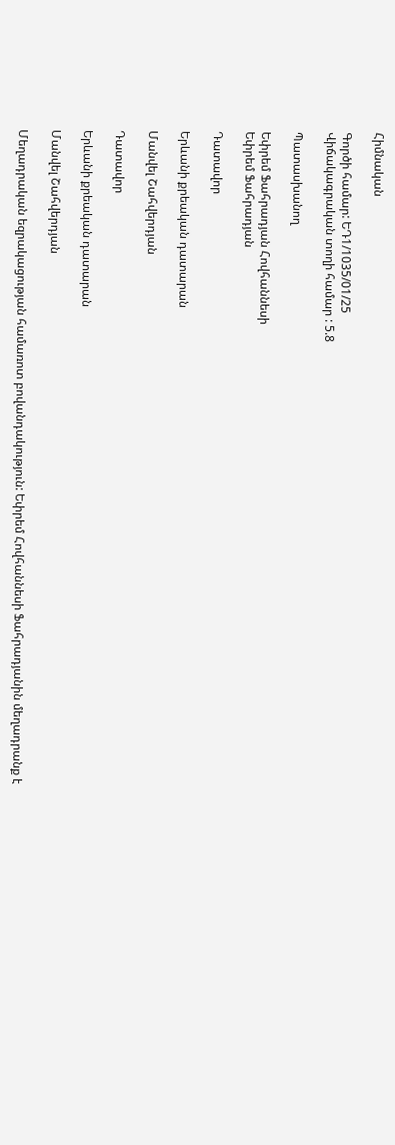Հիմնական

Գործի համար: ԵԴ1/1035/01/25
Վիճակագրական տողի համար : 5.8

Պատասխանող

Եփրեմ Ֆահրադյան Հովհաննեսի
Եփրեմ Ֆահրադյան

Դատավոր

Երևանի քրեական դատարան

Մանվել Շահվերդյան

Դատավոր

Երևանի քրեական դատարան

Մանվել Շահվերդյան

Մեղադրական եզրակացության համառոտ բովանդակություն: Եփրեմ Հովհաննեսի Ֆահրադյանին մեղադրանք է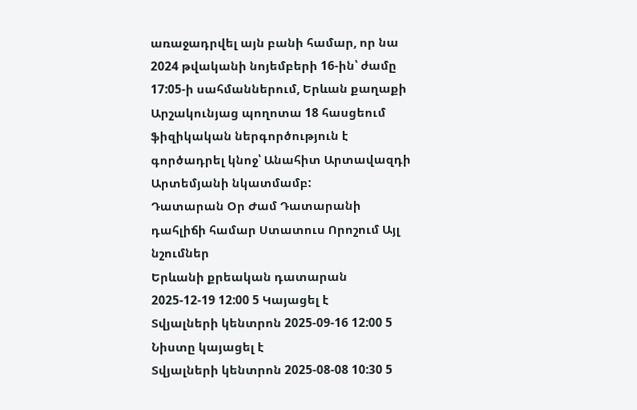առաջադրվել այն բանի համար, որ նա 2024 թվականի նոյեմբերի 16-ին՝ ժամը 17:05-ի սահմաններում, Երևան քաղաքի Արշակունյաց պողոտա 18 հասցեում ֆիզիկական ներգործություն է գործադրել կնոջ՝ Անահիտ Արտավազդի Արտեմյանի նկատմամբ:
Դատարան Օր Ժամ Դատարանի դահլիճի համար Ստատուս Որոշում Այլ նշումներ
Երևանի քրեական դատարան 2025-12-19 12:00 5 Կայացել է
Տվյալների կենտրոն 2025-09-16 12:00 5 Նիստը կայացել է
Տվյալների կենտրոն 2025-08-08 10:30 5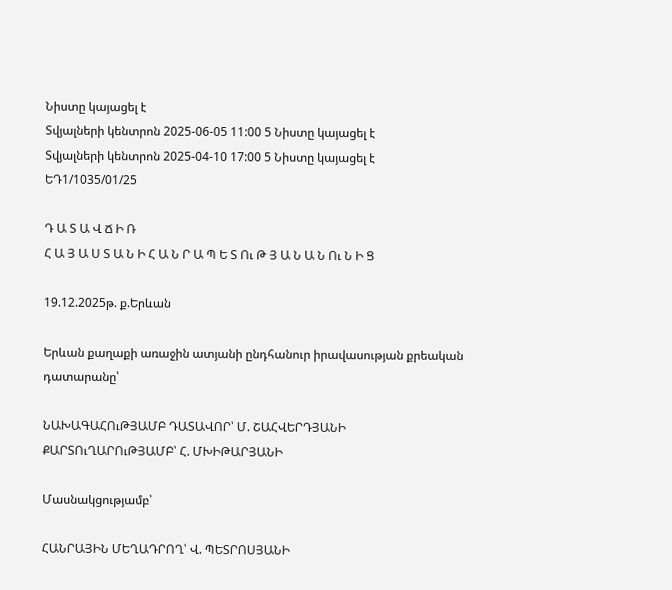Նիստը կայացել է
Տվյալների կենտրոն 2025-06-05 11:00 5 Նիստը կայացել է
Տվյալների կենտրոն 2025-04-10 17:00 5 Նիստը կայացել է
ԵԴ1/1035/01/25

Դ Ա Տ Ա Վ Ճ Ի Ռ
Հ Ա Յ Ա Ս Տ Ա Ն Ի Հ Ա Ն Ր Ա Պ Ե Տ Ու Թ Յ Ա Ն Ա Ն Ու Ն Ի Ց

19.12.2025թ. ք.Երևան

Երևան քաղաքի առաջին ատյանի ընդհանուր իրավասության քրեական դատարանը՝

ՆԱԽԱԳԱՀՈւԹՅԱՄԲ ԴԱՏԱՎՈՐ՝ Մ. ՇԱՀՎԵՐԴՅԱՆԻ
ՔԱՐՏՈւՂԱՐՈւԹՅԱՄԲ՝ Հ. ՄԽԻԹԱՐՅԱՆԻ

Մասնակցությամբ՝

ՀԱՆՐԱՅԻՆ ՄԵՂԱԴՐՈՂ՝ Վ. ՊԵՏՐՈՍՅԱՆԻ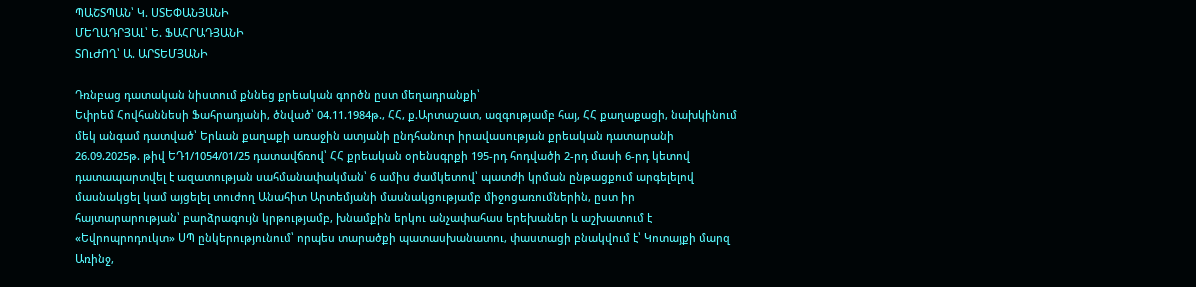ՊԱՇՏՊԱՆ՝ Կ. ՍՏԵՓԱՆՅԱՆԻ
ՄԵՂԱԴՐՅԱԼ՝ Ե. ՖԱՀՐԱԴՅԱՆԻ
ՏՈւԺՈՂ՝ Ա. ԱՐՏԵՄՅԱՆԻ

Դռնբաց դատական նիստում քննեց քրեական գործն ըստ մեղադրանքի՝
Եփրեմ Հովհաննեսի Ֆահրադյանի, ծնված՝ 04.11.1984թ., ՀՀ, ք.Արտաշատ, ազգությամբ հայ, ՀՀ քաղաքացի, նախկինում մեկ անգամ դատված՝ Երևան քաղաքի առաջին ատյանի ընդհանուր իրավասության քրեական դատարանի 26.09.2025թ. թիվ ԵԴ1/1054/01/25 դատավճռով՝ ՀՀ քրեական օրենսգրքի 195-րդ հոդվածի 2-րդ մասի 6-րդ կետով դատապարտվել է ազատության սահմանափակման՝ 6 ամիս ժամկետով՝ պատժի կրման ընթացքում արգելելով մասնակցել կամ այցելել տուժող Անահիտ Արտեմյանի մասնակցությամբ միջոցառումներին, ըստ իր հայտարարության՝ բարձրագույն կրթությամբ, խնամքին երկու անչափահաս երեխաներ և աշխատում է «Եվրոպրոդուկտ» ՍՊ ընկերությունում՝ որպես տարածքի պատասխանատու, փաստացի բնակվում է՝ Կոտայքի մարզ Առինջ,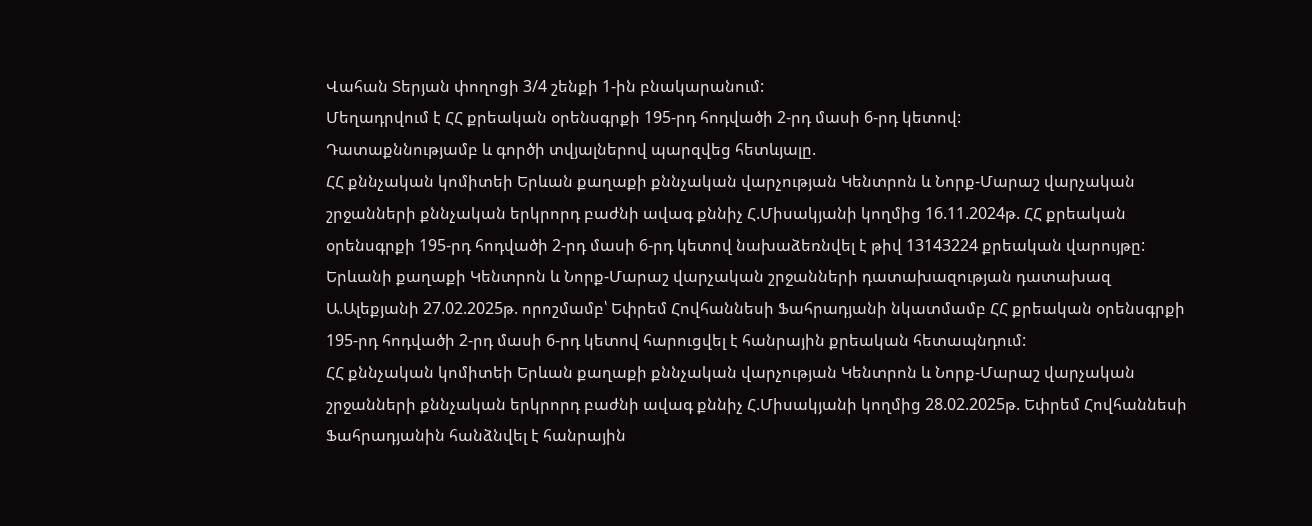Վահան Տերյան փողոցի 3/4 շենքի 1-ին բնակարանում:
Մեղադրվում է ՀՀ քրեական օրենսգրքի 195-րդ հոդվածի 2-րդ մասի 6-րդ կետով:
Դատաքննությամբ և գործի տվյալներով պարզվեց հետևյալը.
ՀՀ քննչական կոմիտեի Երևան քաղաքի քննչական վարչության Կենտրոն և Նորք-Մարաշ վարչական շրջանների քննչական երկրորդ բաժնի ավագ քննիչ Հ.Միսակյանի կողմից 16.11.2024թ. ՀՀ քրեական օրենսգրքի 195-րդ հոդվածի 2-րդ մասի 6-րդ կետով նախաձեռնվել է թիվ 13143224 քրեական վարույթը:
Երևանի քաղաքի Կենտրոն և Նորք-Մարաշ վարչական շրջանների դատախազության դատախազ Ա.Ալեքյանի 27.02.2025թ. որոշմամբ՝ Եփրեմ Հովհաննեսի Ֆահրադյանի նկատմամբ ՀՀ քրեական օրենսգրքի 195-րդ հոդվածի 2-րդ մասի 6-րդ կետով հարուցվել է հանրային քրեական հետապնդում:
ՀՀ քննչական կոմիտեի Երևան քաղաքի քննչական վարչության Կենտրոն և Նորք-Մարաշ վարչական շրջանների քննչական երկրորդ բաժնի ավագ քննիչ Հ.Միսակյանի կողմից 28.02.2025թ. Եփրեմ Հովհաննեսի Ֆահրադյանին հանձնվել է հանրային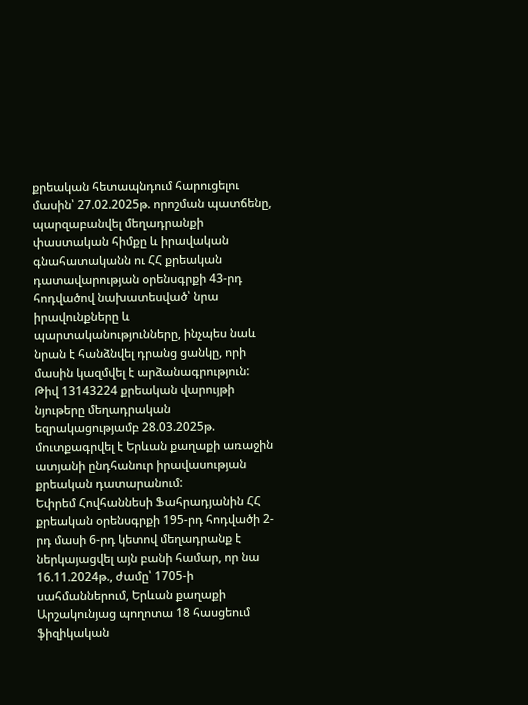քրեական հետապնդում հարուցելու մասին՝ 27.02.2025թ. որոշման պատճենը, պարզաբանվել մեղադրանքի փաստական հիմքը և իրավական գնահատականն ու ՀՀ քրեական դատավարության օրենսգրքի 43-րդ հոդվածով նախատեսված՝ նրա իրավունքները և պարտականությունները, ինչպես նաև նրան է հանձնվել դրանց ցանկը, որի մասին կազմվել է արձանագրություն:
Թիվ 13143224 քրեական վարույթի նյութերը մեղադրական եզրակացությամբ 28.03.2025թ. մուտքագրվել է Երևան քաղաքի առաջին ատյանի ընդհանուր իրավասության քրեական դատարանում:
Եփրեմ Հովհաննեսի Ֆահրադյանին ՀՀ քրեական օրենսգրքի 195-րդ հոդվածի 2-րդ մասի 6-րդ կետով մեղադրանք է ներկայացվել այն բանի համար, որ նա 16.11.2024թ., ժամը՝ 1705-ի սահմաններում, Երևան քաղաքի Արշակունյաց պողոտա 18 հասցեում ֆիզիկական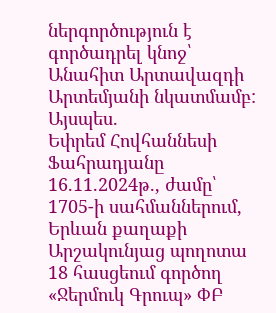ներգործություն է գործադրել կնոջ՝ Անահիտ Արտավազդի Արտեմյանի նկատմամբ:
Այսպես.
Եփրեմ Հովհաննեսի Ֆահրադյանը 16.11.2024թ., ժամը՝ 1705-ի սահմաններում, Երևան քաղաքի Արշակունյաց պողոտա 18 հասցեում գործող «Ջերմուկ Գրուպ» ՓԲ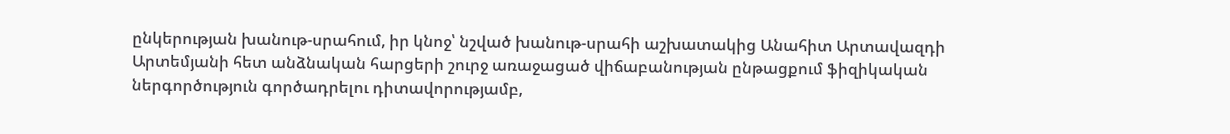ընկերության խանութ-սրահում, իր կնոջ՝ նշված խանութ-սրահի աշխատակից Անահիտ Արտավազդի Արտեմյանի հետ անձնական հարցերի շուրջ առաջացած վիճաբանության ընթացքում ֆիզիկական ներգործություն գործադրելու դիտավորությամբ,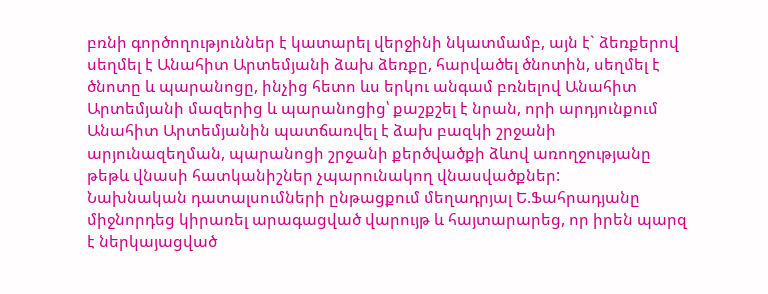բռնի գործողություններ է կատարել վերջինի նկատմամբ, այն է` ձեռքերով սեղմել է Անահիտ Արտեմյանի ձախ ձեռքը, հարվածել ծնոտին, սեղմել է ծնոտը և պարանոցը, ինչից հետո ևս երկու անգամ բռնելով Անահիտ Արտեմյանի մազերից և պարանոցից՝ քաշքշել է նրան, որի արդյունքում Անահիտ Արտեմյանին պատճառվել է ձախ բազկի շրջանի արյունազեղման, պարանոցի շրջանի քերծվածքի ձևով առողջությանը թեթև վնասի հատկանիշներ չպարունակող վնասվածքներ:
Նախնական դատալսումների ընթացքում մեղադրյալ Ե.Ֆահրադյանը միջնորդեց կիրառել արագացված վարույթ և հայտարարեց, որ իրեն պարզ է ներկայացված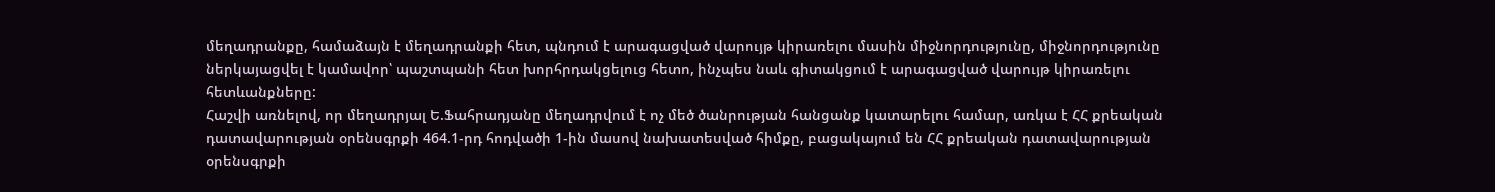մեղադրանքը, համաձայն է մեղադրանքի հետ, պնդում է արագացված վարույթ կիրառելու մասին միջնորդությունը, միջնորդությունը ներկայացվել է կամավոր՝ պաշտպանի հետ խորհրդակցելուց հետո, ինչպես նաև գիտակցում է արագացված վարույթ կիրառելու հետևանքները:
Հաշվի առնելով, որ մեղադրյալ Ե.Ֆահրադյանը մեղադրվում է ոչ մեծ ծանրության հանցանք կատարելու համար, առկա է ՀՀ քրեական դատավարության օրենսգրքի 464.1-րդ հոդվածի 1-ին մասով նախատեսված հիմքը, բացակայում են ՀՀ քրեական դատավարության օրենսգրքի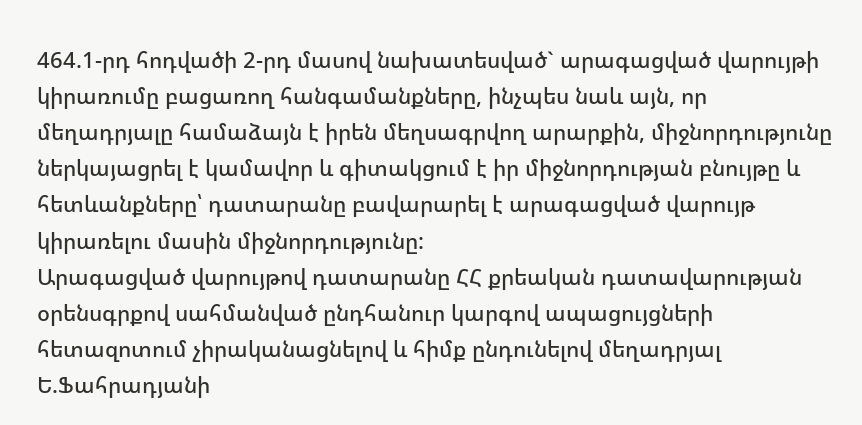464.1-րդ հոդվածի 2-րդ մասով նախատեսված` արագացված վարույթի կիրառումը բացառող հանգամանքները, ինչպես նաև այն, որ մեղադրյալը համաձայն է իրեն մեղսագրվող արարքին, միջնորդությունը ներկայացրել է կամավոր և գիտակցում է իր միջնորդության բնույթը և հետևանքները՝ դատարանը բավարարել է արագացված վարույթ կիրառելու մասին միջնորդությունը:
Արագացված վարույթով դատարանը ՀՀ քրեական դատավարության օրենսգրքով սահմանված ընդհանուր կարգով ապացույցների հետազոտում չիրականացնելով և հիմք ընդունելով մեղադրյալ Ե.Ֆահրադյանի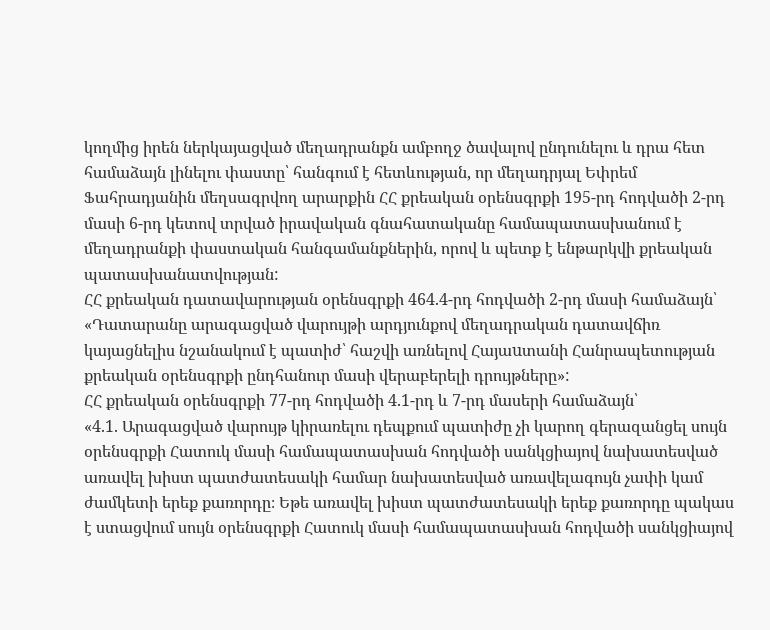կողմից իրեն ներկայացված մեղադրանքն ամբողջ ծավալով ընդունելու և դրա հետ համաձայն լինելու փաստը՝ հանգում է հետևության, որ մեղադրյալ Եփրեմ Ֆահրադյանին մեղսագրվող արարքին ՀՀ քրեական օրենսգրքի 195-րդ հոդվածի 2-րդ մասի 6-րդ կետով տրված իրավական գնահատականը համապատասխանում է մեղադրանքի փաստական հանգամանքներին, որով և պետք է ենթարկվի քրեական պատասխանատվության:
ՀՀ քրեական դատավարության օրենսգրքի 464.4-րդ հոդվածի 2-րդ մասի համաձայն՝
«Դատարանը արագացված վարույթի արդյունքով մեղադրական դատավճիռ կայացնելիս նշանակում է պատիժ՝ հաշվի առնելով Հայաuտանի Հանրապետության քրեական օրենսգրքի ընդհանուր մասի վերաբերելի դրույթները»:
ՀՀ քրեական օրենսգրքի 77-րդ հոդվածի 4.1-րդ և 7-րդ մասերի համաձայն՝
«4.1. Արագացված վարույթ կիրառելու դեպքում պատիժը չի կարող գերազանցել սույն օրենսգրքի Հատուկ մասի համապատասխան հոդվածի սանկցիայով նախատեսված առավել խիստ պատժատեսակի համար նախատեսված առավելագույն չափի կամ ժամկետի երեք քառորդը։ Եթե առավել խիստ պատժատեսակի երեք քառորդը պակաս է ստացվում սույն օրենսգրքի Հատուկ մասի համապատասխան հոդվածի սանկցիայով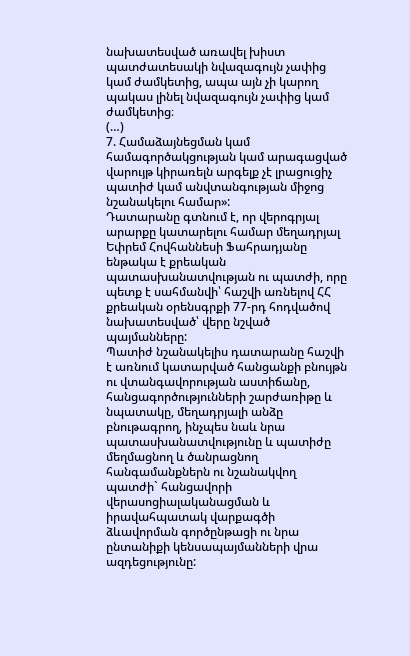նախատեսված առավել խիստ պատժատեսակի նվազագույն չափից կամ ժամկետից, ապա այն չի կարող պակաս լինել նվազագույն չափից կամ ժամկետից։
(…)
7. Համաձայնեցման կամ համագործակցության կամ արագացված վարույթ կիրառելն արգելք չէ լրացուցիչ պատիժ կամ անվտանգության միջոց նշանակելու համար»:
Դատարանը գտնում է, որ վերոգրյալ արարքը կատարելու համար մեղադրյալ Եփրեմ Հովհաննեսի Ֆահրադյանը ենթակա է քրեական պատասխանատվության ու պատժի, որը պետք է սահմանվի՝ հաշվի առնելով ՀՀ քրեական օրենսգրքի 77-րդ հոդվածով նախատեսված՝ վերը նշված պայմանները:
Պատիժ նշանակելիս դատարանը հաշվի է առնում կատարված հանցանքի բնույթն ու վտանգավորության աստիճանը, հանցագործությունների շարժառիթը և նպատակը, մեղադրյալի անձը բնութագրող, ինչպես նաև նրա պատասխանատվությունը և պատիժը մեղմացնող և ծանրացնող հանգամանքներն ու նշանակվող պատժի` հանցավորի վերասոցիալականացման և իրավահպատակ վարքագծի ձևավորման գործընթացի ու նրա ընտանիքի կենսապայմանների վրա ազդեցությունը: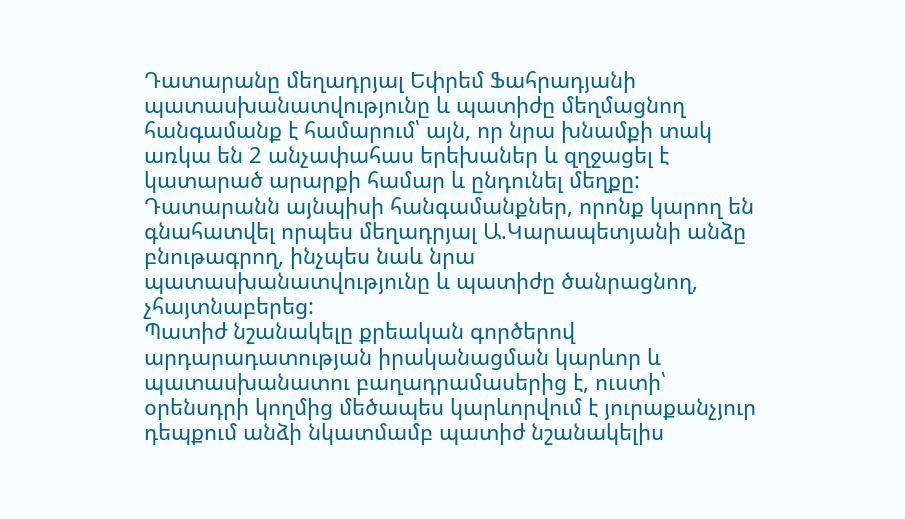Դատարանը մեղադրյալ Եփրեմ Ֆահրադյանի պատասխանատվությունը և պատիժը մեղմացնող հանգամանք է համարում՝ այն, որ նրա խնամքի տակ առկա են 2 անչափահաս երեխաներ և զղջացել է կատարած արարքի համար և ընդունել մեղքը:
Դատարանն այնպիսի հանգամանքներ, որոնք կարող են գնահատվել որպես մեղադրյալ Ա.Կարապետյանի անձը բնութագրող, ինչպես նաև նրա պատասխանատվությունը և պատիժը ծանրացնող, չհայտնաբերեց:
Պատիժ նշանակելը քրեական գործերով արդարադատության իրականացման կարևոր և պատասխանատու բաղադրամասերից է, ուստի՝ օրենսդրի կողմից մեծապես կարևորվում է յուրաքանչյուր դեպքում անձի նկատմամբ պատիժ նշանակելիս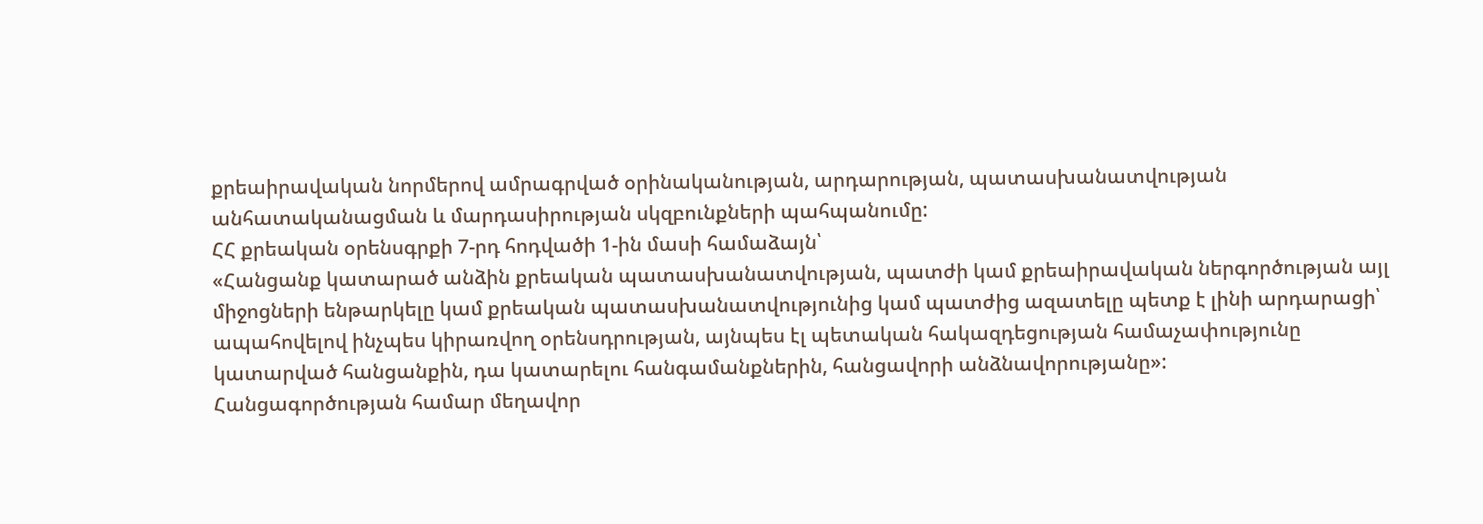քրեաիրավական նորմերով ամրագրված օրինականության, արդարության, պատասխանատվության անհատականացման և մարդասիրության սկզբունքների պահպանումը:
ՀՀ քրեական օրենսգրքի 7-րդ հոդվածի 1-ին մասի համաձայն՝
«Հանցանք կատարած անձին քրեական պատասխանատվության, պատժի կամ քրեաիրավական ներգործության այլ միջոցների ենթարկելը կամ քրեական պատասխանատվությունից կամ պատժից ազատելը պետք է լինի արդարացի՝ ապահովելով ինչպես կիրառվող օրենսդրության, այնպես էլ պետական հակազդեցության համաչափությունը կատարված հանցանքին, դա կատարելու հանգամանքներին, հանցավորի անձնավորությանը»:
Հանցագործության համար մեղավոր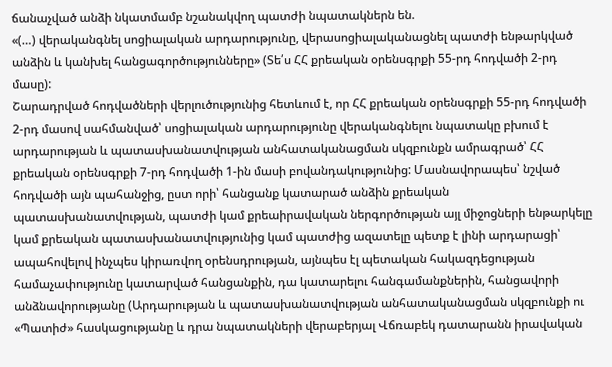ճանաչված անձի նկատմամբ նշանակվող պատժի նպատակներն են.
«(…) վերականգնել սոցիալական արդարությունը, վերասոցիալականացնել պատժի ենթարկված անձին և կանխել հանցագործությունները» (Տե՛ս ՀՀ քրեական օրենսգրքի 55-րդ հոդվածի 2-րդ մասը):
Շարադրված հոդվածների վերլուծությունից հետևում է, որ ՀՀ քրեական օրենսգրքի 55-րդ հոդվածի 2-րդ մասով սահմանված՝ սոցիալական արդարությունը վերականգնելու նպատակը բխում է արդարության և պատասխանատվության անհատականացման սկզբունքն ամրագրած՝ ՀՀ քրեական օրենսգրքի 7-րդ հոդվածի 1-ին մասի բովանդակությունից: Մասնավորապես՝ նշված հոդվածի այն պահանջից, ըստ որի՝ հանցանք կատարած անձին քրեական պատասխանատվության, պատժի կամ քրեաիրավական ներգործության այլ միջոցների ենթարկելը կամ քրեական պատասխանատվությունից կամ պատժից ազատելը պետք է լինի արդարացի՝ ապահովելով ինչպես կիրառվող օրենսդրության, այնպես էլ պետական հակազդեցության համաչափությունը կատարված հանցանքին, դա կատարելու հանգամանքներին, հանցավորի անձնավորությանը (Արդարության և պատասխանատվության անհատականացման սկզբունքի ու «Պատիժ» հասկացությանը և դրա նպատակների վերաբերյալ Վճռաբեկ դատարանն իրավական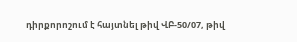դիրքորոշում է հայտնել թիվ ՎԲ-50/07, թիվ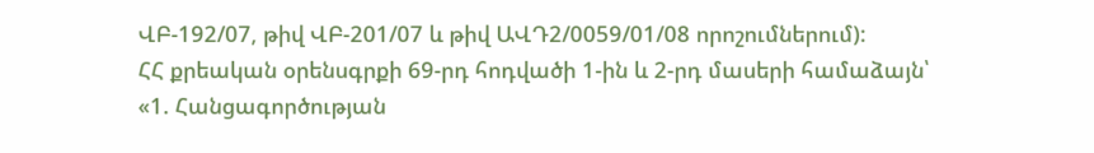ՎԲ-192/07, թիվ ՎԲ-201/07 և թիվ ԱՎԴ2/0059/01/08 որոշումներում):
ՀՀ քրեական օրենսգրքի 69-րդ հոդվածի 1-ին և 2-րդ մասերի համաձայն՝
«1. Հանցագործության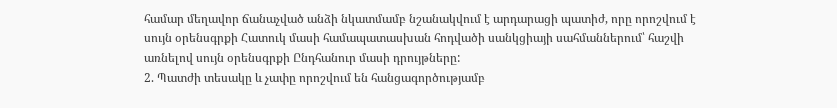համար մեղավոր ճանաչված անձի նկատմամբ նշանակվում է արդարացի պատիժ, որը որոշվում է սույն օրենսգրքի Հատուկ մասի համապատասխան հոդվածի սանկցիայի սահմաններում՝ հաշվի առնելով սույն օրենսգրքի Ընդհանուր մասի դրույթները:
2. Պատժի տեսակը և չափը որոշվում են հանցագործությամբ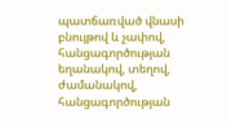պատճառված վնասի բնույթով և չափով, հանցագործության եղանակով, տեղով, ժամանակով, հանցագործության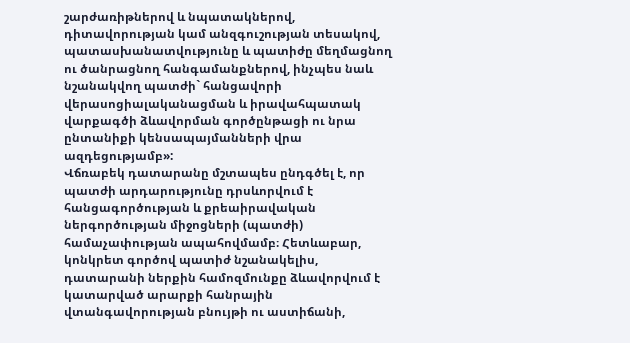շարժառիթներով և նպատակներով, դիտավորության կամ անզգուշության տեսակով, պատասխանատվությունը և պատիժը մեղմացնող ու ծանրացնող հանգամանքներով, ինչպես նաև նշանակվող պատժի` հանցավորի վերասոցիալականացման և իրավահպատակ վարքագծի ձևավորման գործընթացի ու նրա ընտանիքի կենսապայմանների վրա ազդեցությամբ»:
Վճռաբեկ դատարանը մշտապես ընդգծել է, որ պատժի արդարությունը դրսևորվում է հանցագործության և քրեաիրավական ներգործության միջոցների (պատժի) համաչափության ապահովմամբ։ Հետևաբար, կոնկրետ գործով պատիժ նշանակելիս, դատարանի ներքին համոզմունքը ձևավորվում է կատարված արարքի հանրային վտանգավորության բնույթի ու աստիճանի,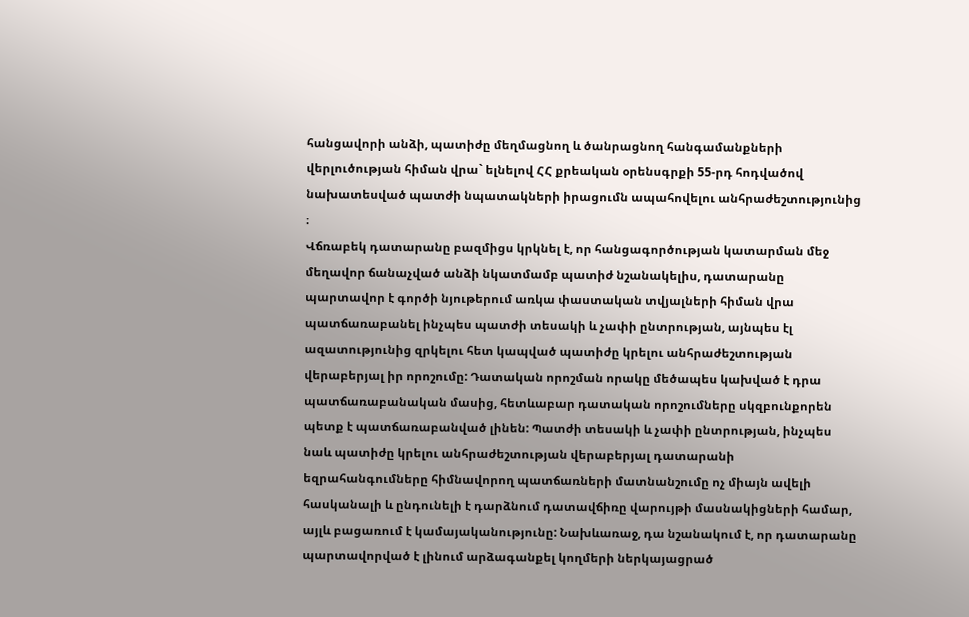հանցավորի անձի, պատիժը մեղմացնող և ծանրացնող հանգամանքների վերլուծության հիման վրա` ելնելով ՀՀ քրեական օրենսգրքի 55-րդ հոդվածով նախատեսված պատժի նպատակների իրացումն ապահովելու անհրաժեշտությունից ։
Վճռաբեկ դատարանը բազմիցս կրկնել է, որ հանցագործության կատարման մեջ մեղավոր ճանաչված անձի նկատմամբ պատիժ նշանակելիս, դատարանը պարտավոր է գործի նյութերում առկա փաստական տվյալների հիման վրա պատճառաբանել ինչպես պատժի տեսակի և չափի ընտրության, այնպես էլ ազատությունից զրկելու հետ կապված պատիժը կրելու անհրաժեշտության վերաբերյալ իր որոշումը: Դատական որոշման որակը մեծապես կախված է դրա պատճառաբանական մասից, հետևաբար դատական որոշումները սկզբունքորեն պետք է պատճառաբանված լինեն: Պատժի տեսակի և չափի ընտրության, ինչպես նաև պատիժը կրելու անհրաժեշտության վերաբերյալ դատարանի եզրահանգումները հիմնավորող պատճառների մատնանշումը ոչ միայն ավելի հասկանալի և ընդունելի է դարձնում դատավճիռը վարույթի մասնակիցների համար, այլև բացառում է կամայականությունը: Նախևառաջ, դա նշանակում է, որ դատարանը պարտավորված է լինում արձագանքել կողմերի ներկայացրած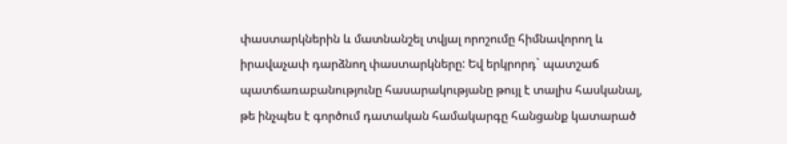փաստարկներին և մատնանշել տվյալ որոշումը հիմնավորող և իրավաչափ դարձնող փաստարկները: Եվ երկրորդ` պատշաճ պատճառաբանությունը հասարակությանը թույլ է տալիս հասկանալ, թե ինչպես է գործում դատական համակարգը հանցանք կատարած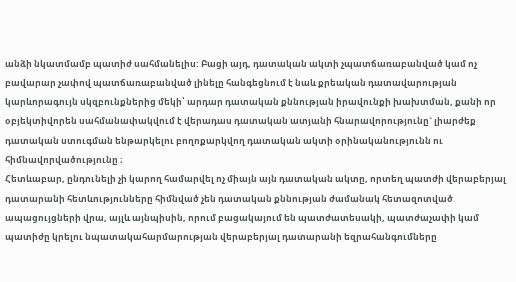անձի նկատմամբ պատիժ սահմանելիս: Բացի այդ, դատական ակտի չպատճառաբանված կամ ոչ բավարար չափով պատճառաբանված լինելը հանգեցնում է նաև քրեական դատավարության կարևորագույն սկզբունքներից մեկի՝ արդար դատական քննության իրավունքի խախտման, քանի որ օբյեկտիվորեն սահմանափակվում է վերադաս դատական ատյանի հնարավորությունը` լիարժեք դատական ստուգման ենթարկելու բողոքարկվող դատական ակտի օրինականությունն ու հիմնավորվածությունը ։
Հետևաբար, ընդունելի չի կարող համարվել ոչ միայն այն դատական ակտը, որտեղ պատժի վերաբերյալ դատարանի հետևությունները հիմնված չեն դատական քննության ժամանակ հետազոտված ապացույցների վրա, այլև այնպիսին, որում բացակայում են պատժատեսակի, պատժաչափի կամ պատիժը կրելու նպատակահարմարության վերաբերյալ դատարանի եզրահանգումները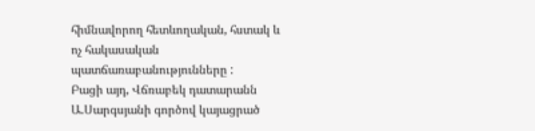հիմնավորող հետևողական, հստակ և ոչ հակասական պատճառաբանությունները :
Բացի այդ, Վճռաբեկ դատարանն Ա.Սարգսյանի գործով կայացրած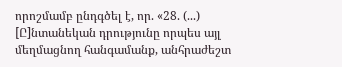որոշմամբ ընդգծել է, որ. «28. (...) [Ը]նտանեկան դրությունը որպես այլ մեղմացնող հանգամանք, անհրաժեշտ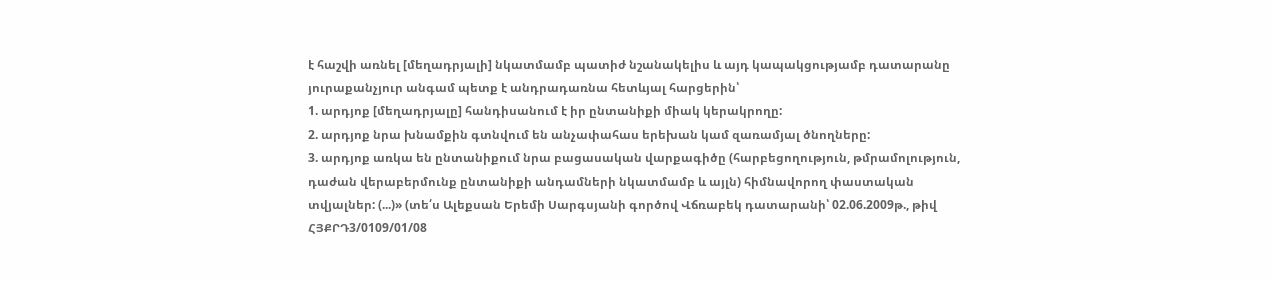է հաշվի առնել [մեղադրյալի] նկատմամբ պատիժ նշանակելիս և այդ կապակցությամբ դատարանը յուրաքանչյուր անգամ պետք է անդրադառնա հետևյալ հարցերին՝
1. արդյոք [մեղադրյալը] հանդիսանում է իր ընտանիքի միակ կերակրողը:
2. արդյոք նրա խնամքին գտնվում են անչափահաս երեխան կամ զառամյալ ծնողները:
3. արդյոք առկա են ընտանիքում նրա բացասական վարքագիծը (հարբեցողություն, թմրամոլություն, դաժան վերաբերմունք ընտանիքի անդամների նկատմամբ և այլն) հիմնավորող փաստական տվյալներ: (...)» (տե՛ս Ալեքսան Երեմի Սարգսյանի գործով Վճռաբեկ դատարանի՝ 02.06.2009թ., թիվ ՀՅՔՐԴ3/0109/01/08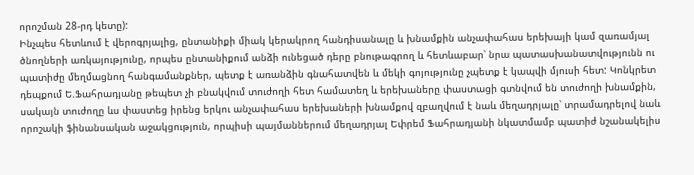որոշման 28-րդ կետը):
Ինչպես հետևում է վերոգրյալից, ընտանիքի միակ կերակրող հանդիսանալը և խնամքին անչափահաս երեխայի կամ զառամյալ ծնողների առկայությունը, որպես ընտանիքում անձի ունեցած դերը բնութագրող և հետևաբար՝ նրա պատասխանատվությունն ու պատիժը մեղմացնող հանգամանքներ, պետք է առանձին գնահատվեն և մեկի գոյությունը չպետք է կապվի մյուսի հետ: Կոնկրետ դեպքում Ե.Ֆահրադյանը թեպետ չի բնակվում տուժողի հետ համատեղ և երեխաները փաստացի գտնվում են տուժողի խնամքին, սակայն տուժողը ևս փաստեց իրենց երկու անչափահաս երեխաների խնամքով զբաղվում է նաև մեղադրյալը՝ տրամադրելով նաև որոշակի ֆինանսական աջակցություն, որպիսի պայմաններում մեղադրյալ Եփրեմ Ֆահրադյանի նկատմամբ պատիժ նշանակելիս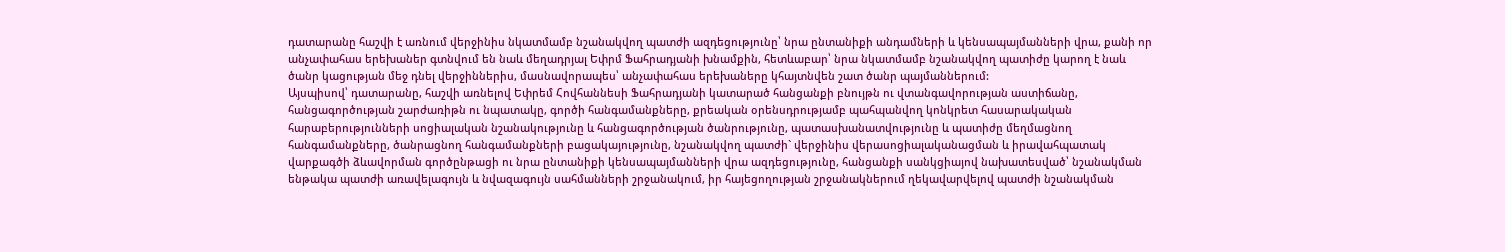դատարանը հաշվի է առնում վերջինիս նկատմամբ նշանակվող պատժի ազդեցությունը՝ նրա ընտանիքի անդամների և կենսապայմանների վրա, քանի որ անչափահաս երեխաներ գտնվում են նաև մեղադրյալ Եփրմ Ֆահրադյանի խնամքին, հետևաբար՝ նրա նկատմամբ նշանակվող պատիժը կարող է նաև ծանր կացության մեջ դնել վերջիններիս, մասնավորապես՝ անչափահաս երեխաները կհայտնվեն շատ ծանր պայմաններում:
Այսպիսով՝ դատարանը, հաշվի առնելով Եփրեմ Հովհաննեսի Ֆահրադյանի կատարած հանցանքի բնույթն ու վտանգավորության աստիճանը, հանցագործության շարժառիթն ու նպատակը, գործի հանգամանքները, քրեական օրենսդրությամբ պահպանվող կոնկրետ հասարակական հարաբերությունների սոցիալական նշանակությունը և հանցագործության ծանրությունը, պատասխանատվությունը և պատիժը մեղմացնող հանգամանքները, ծանրացնող հանգամանքների բացակայությունը, նշանակվող պատժի` վերջինիս վերասոցիալականացման և իրավահպատակ վարքագծի ձևավորման գործընթացի ու նրա ընտանիքի կենսապայմանների վրա ազդեցությունը, հանցանքի սանկցիայով նախատեսված՝ նշանակման ենթակա պատժի առավելագույն և նվազագույն սահմանների շրջանակում, իր հայեցողության շրջանակներում ղեկավարվելով պատժի նշանակման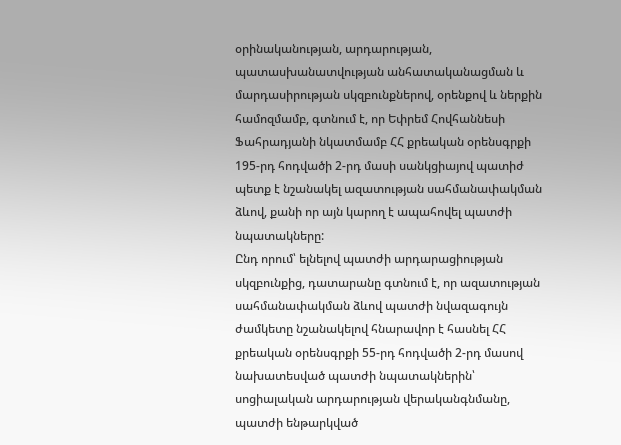օրինականության, արդարության, պատասխանատվության անհատականացման և մարդասիրության սկզբունքներով, օրենքով և ներքին համոզմամբ, գտնում է, որ Եփրեմ Հովհաննեսի Ֆահրադյանի նկատմամբ ՀՀ քրեական օրենսգրքի 195-րդ հոդվածի 2-րդ մասի սանկցիայով պատիժ պետք է նշանակել ազատության սահմանափակման ձևով, քանի որ այն կարող է ապահովել պատժի նպատակները:
Ընդ որում՝ ելնելով պատժի արդարացիության սկզբունքից, դատարանը գտնում է, որ ազատության սահմանափակման ձևով պատժի նվազագույն ժամկետը նշանակելով հնարավոր է հասնել ՀՀ քրեական օրենսգրքի 55-րդ հոդվածի 2-րդ մասով նախատեսված պատժի նպատակներին՝ սոցիալական արդարության վերականգնմանը, պատժի ենթարկված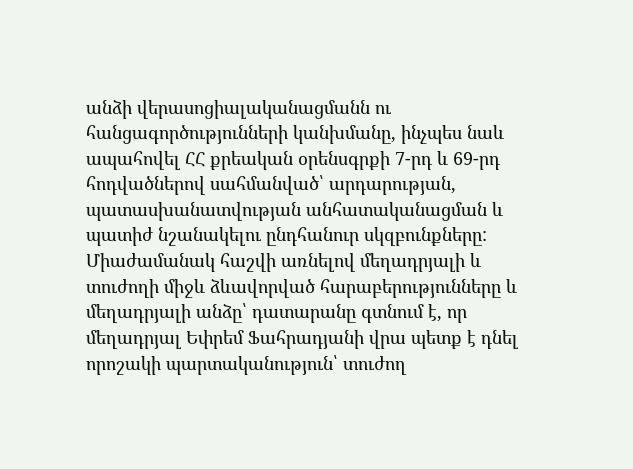անձի վերասոցիալականացմանն ու հանցագործությունների կանխմանը, ինչպես նաև ապահովել ՀՀ քրեական օրենսգրքի 7-րդ և 69-րդ հոդվածներով սահմանված՝ արդարության, պատասխանատվության անհատականացման և պատիժ նշանակելու ընդհանուր սկզբունքները:
Միաժամանակ հաշվի առնելով մեղադրյալի և տուժողի միջև ձևավորված հարաբերությունները և մեղադրյալի անձը՝ դատարանը գտնում է, որ մեղադրյալ Եփրեմ Ֆահրադյանի վրա պետք է դնել որոշակի պարտականություն՝ տուժող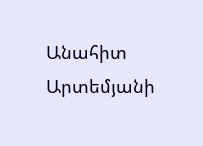Անահիտ Արտեմյանի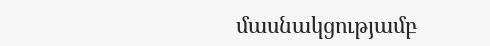մասնակցությամբ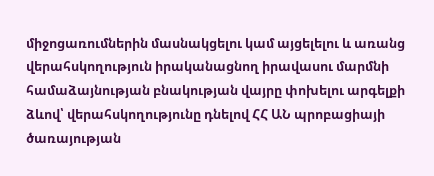միջոցառումներին մասնակցելու կամ այցելելու և առանց վերահսկողություն իրականացնող իրավասու մարմնի համաձայնության բնակության վայրը փոխելու արգելքի ձևով՝ վերահսկողությունը դնելով ՀՀ ԱՆ պրոբացիայի ծառայության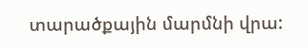տարածքային մարմնի վրա: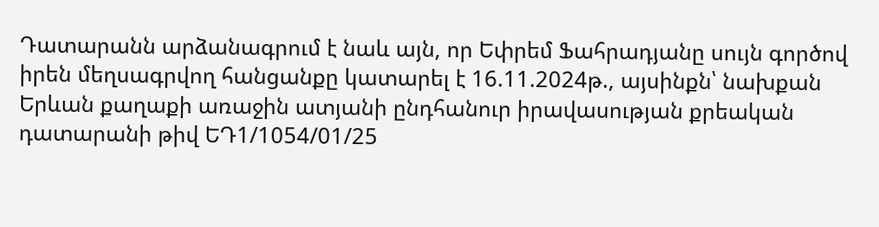Դատարանն արձանագրում է նաև այն, որ Եփրեմ Ֆահրադյանը սույն գործով իրեն մեղսագրվող հանցանքը կատարել է 16.11.2024թ., այսինքն՝ նախքան Երևան քաղաքի առաջին ատյանի ընդհանուր իրավասության քրեական դատարանի թիվ ԵԴ1/1054/01/25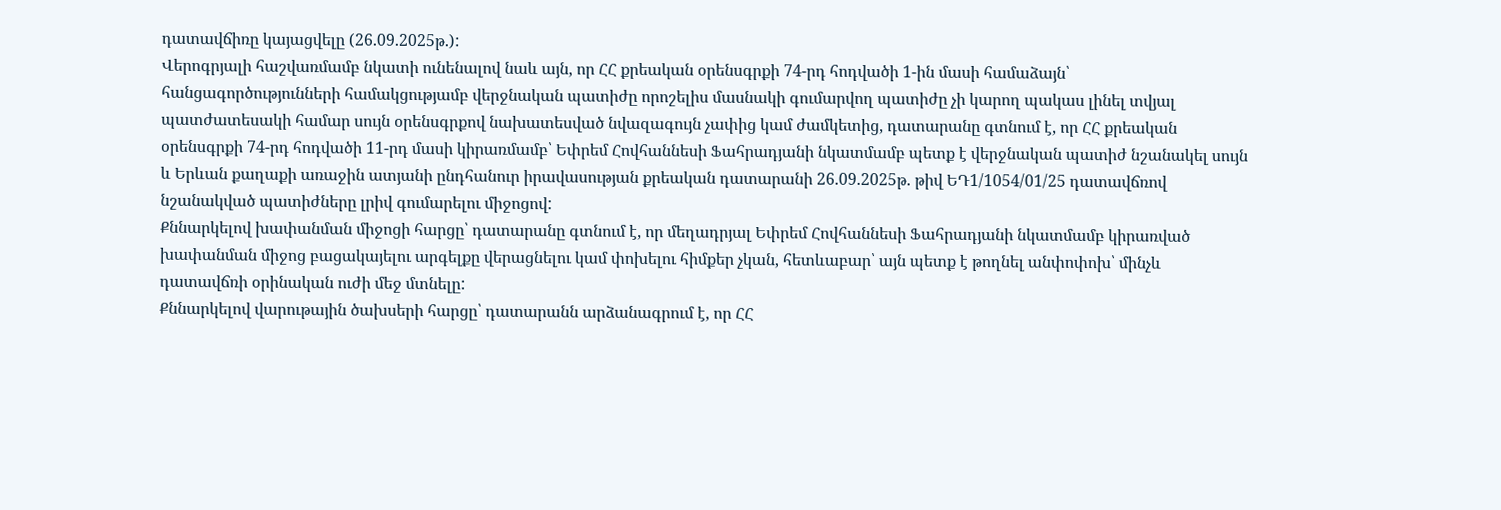դատավճիռը կայացվելը (26.09.2025թ.):
Վերոգրյալի հաշվառմամբ նկատի ունենալով նաև այն, որ ՀՀ քրեական օրենսգրքի 74-րդ հոդվածի 1-ին մասի համաձայն՝ հանցագործությունների համակցությամբ վերջնական պատիժը որոշելիս մասնակի գումարվող պատիժը չի կարող պակաս լինել տվյալ պատժատեսակի համար սույն օրենսգրքով նախատեսված նվազագույն չափից կամ ժամկետից, դատարանը գտնում է, որ ՀՀ քրեական օրենսգրքի 74-րդ հոդվածի 11-րդ մասի կիրառմամբ՝ Եփրեմ Հովհաննեսի Ֆահրադյանի նկատմամբ պետք է վերջնական պատիժ նշանակել սույն և Երևան քաղաքի առաջին ատյանի ընդհանուր իրավասության քրեական դատարանի 26.09.2025թ. թիվ ԵԴ1/1054/01/25 դատավճռով նշանակված պատիժները լրիվ գումարելու միջոցով:
Քննարկելով խափանման միջոցի հարցը՝ դատարանը գտնում է, որ մեղադրյալ Եփրեմ Հովհաննեսի Ֆահրադյանի նկատմամբ կիրառված խափանման միջոց բացակայելու արգելքը վերացնելու կամ փոխելու հիմքեր չկան, հետևաբար՝ այն պետք է թողնել անփոփոխ՝ մինչև դատավճռի օրինական ուժի մեջ մտնելը:
Քննարկելով վարութային ծախսերի հարցը՝ դատարանն արձանագրում է, որ ՀՀ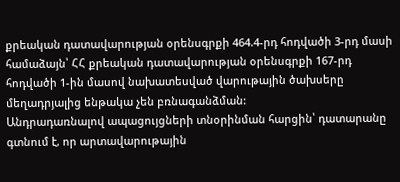քրեական դատավարության օրենսգրքի 464.4-րդ հոդվածի 3-րդ մասի համաձայն՝ ՀՀ քրեական դատավարության օրենսգրքի 167-րդ հոդվածի 1-ին մասով նախատեսված վարութային ծախսերը մեղադրյալից ենթակա չեն բռնագանձման:
Անդրադառնալով ապացույցների տնօրինման հարցին՝ դատարանը գտնում է, որ արտավարութային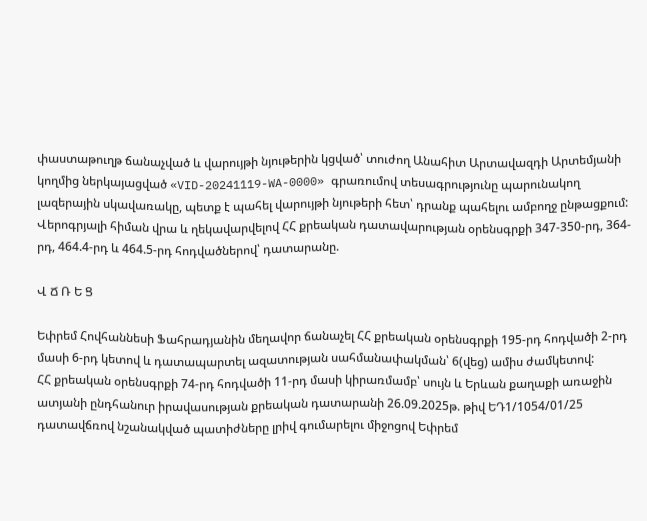փաստաթուղթ ճանաչված և վարույթի նյութերին կցված՝ տուժող Անահիտ Արտավազդի Արտեմյանի կողմից ներկայացված «VID-20241119-WA-0000» գրառումով տեսագրությունը պարունակող լազերային սկավառակը, պետք է պահել վարույթի նյութերի հետ՝ դրանք պահելու ամբողջ ընթացքում:
Վերոգրյալի հիման վրա և ղեկավարվելով ՀՀ քրեական դատավարության օրենսգրքի 347-350-րդ, 364-րդ, 464.4-րդ և 464.5-րդ հոդվածներով՝ դատարանը.

Վ Ճ Ռ Ե Ց

Եփրեմ Հովհաննեսի Ֆահրադյանին մեղավոր ճանաչել ՀՀ քրեական օրենսգրքի 195-րդ հոդվածի 2-րդ մասի 6-րդ կետով և դատապարտել ազատության սահմանափակման՝ 6(վեց) ամիս ժամկետով:
ՀՀ քրեական օրենսգրքի 74-րդ հոդվածի 11-րդ մասի կիրառմամբ՝ սույն և Երևան քաղաքի առաջին ատյանի ընդհանուր իրավասության քրեական դատարանի 26.09.2025թ. թիվ ԵԴ1/1054/01/25 դատավճռով նշանակված պատիժները լրիվ գումարելու միջոցով Եփրեմ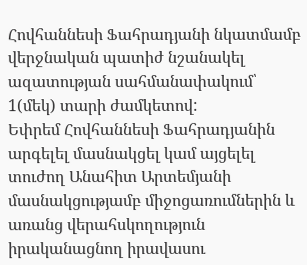Հովհաննեսի Ֆահրադյանի նկատմամբ վերջնական պատիժ նշանակել ազատության սահմանափակում՝ 1(մեկ) տարի ժամկետով:
Եփրեմ Հովհաննեսի Ֆահրադյանին արգելել մասնակցել կամ այցելել տուժող Անահիտ Արտեմյանի մասնակցությամբ միջոցառումներին և առանց վերահսկողություն իրականացնող իրավասու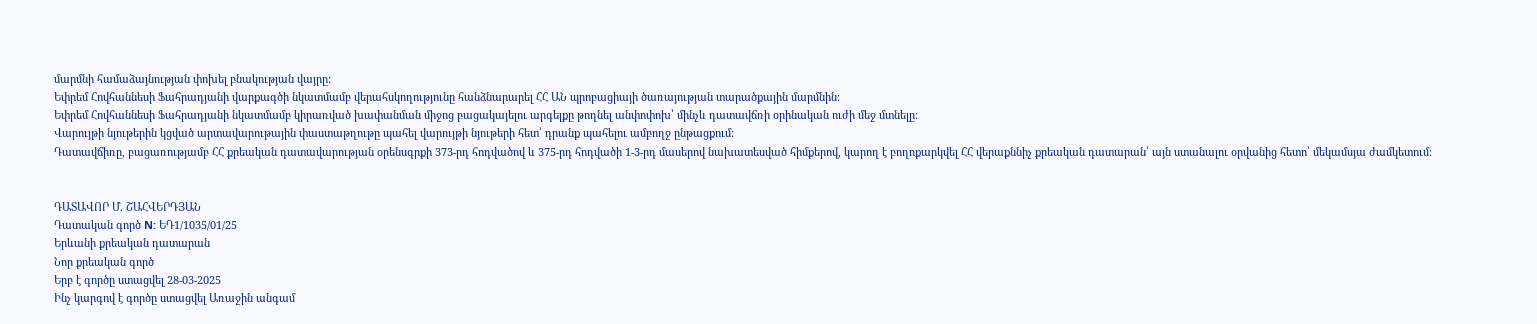մարմնի համաձայնության փոխել բնակության վայրը:
Եփրեմ Հովհաննեսի Ֆահրադյանի վարքագծի նկատմամբ վերահսկողությունը հանձնարարել ՀՀ ԱՆ պրոբացիայի ծառայության տարածքային մարմնին:
Եփրեմ Հովհաննեսի Ֆահրադյանի նկատմամբ կիրառված խափանման միջոց բացակայելու արգելքը թողնել անփոփոխ՝ մինչև դատավճռի օրինական ուժի մեջ մտնելը:
Վարույթի նյութերին կցված արտավարութային փաստաթղութը պահել վարույթի նյութերի հետ՝ դրանք պահելու ամբողջ ընթացքում:
Դատավճիռը, բացառությամբ ՀՀ քրեական դատավարության օրենսգրքի 373-րդ հոդվածով և 375-րդ հոդվածի 1-3-րդ մասերով նախատեսված հիմքերով, կարող է բողոքարկվել ՀՀ վերաքննիչ քրեական դատարան՝ այն ստանալու օրվանից հետո՝ մեկամսյա ժամկետում:


ԴԱՏԱՎՈՐ Մ. ՇԱՀՎԵՐԴՅԱՆ
Դատական գործ N: ԵԴ1/1035/01/25
Երևանի քրեական դատարան
Նոր քրեական գործ
Երբ է գործը ստացվել 28-03-2025
Ինչ կարգով է գործը ստացվել Առաջին անգամ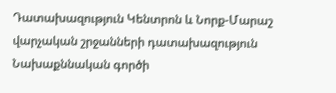Դատախազություն Կենտրոն և Նորք-Մարաշ վարչական շրջանների դատախազություն
Նախաքննական գործի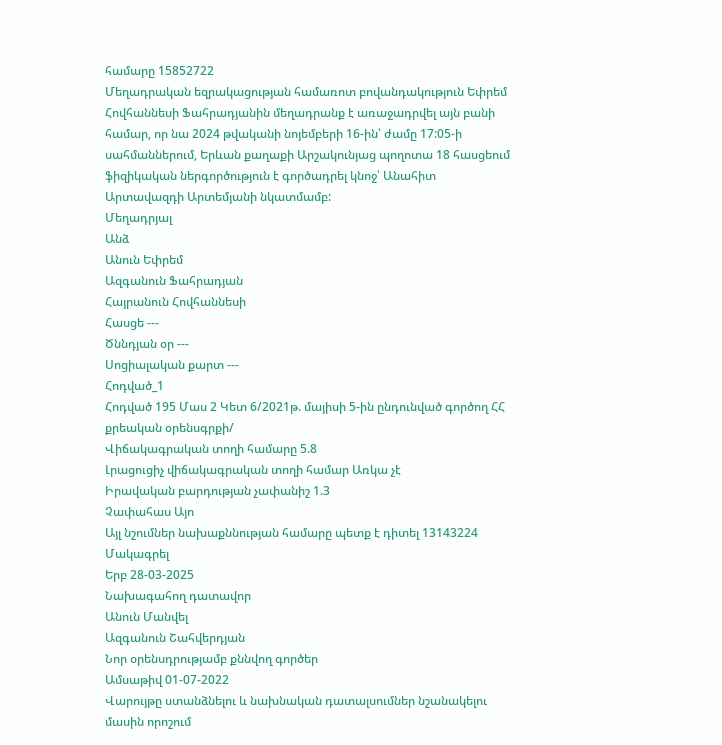համարը 15852722
Մեղադրական եզրակացության համառոտ բովանդակություն Եփրեմ Հովհաննեսի Ֆահրադյանին մեղադրանք է առաջադրվել այն բանի համար, որ նա 2024 թվականի նոյեմբերի 16-ին՝ ժամը 17:05-ի սահմաններում, Երևան քաղաքի Արշակունյաց պողոտա 18 հասցեում ֆիզիկական ներգործություն է գործադրել կնոջ՝ Անահիտ Արտավազդի Արտեմյանի նկատմամբ:
Մեղադրյալ
Անձ
Անուն Եփրեմ
Ազգանուն Ֆահրադյան
Հայրանուն Հովհաննեսի
Հասցե ---
Ծննդյան օր ---
Սոցիալական քարտ ---
Հոդված_1
Հոդված 195 Մաս 2 Կետ 6/2021թ. մայիսի 5-ին ընդունված գործող ՀՀ քրեական օրենսգրքի/
Վիճակագրական տողի համարը 5.8
Լրացուցիչ վիճակագրական տողի համար Առկա չէ
Իրավական բարդության չափանիշ 1.3
Չափահաս Այո
Այլ նշումներ նախաքննության համարը պետք է դիտել 13143224
Մակագրել
Երբ 28-03-2025
Նախագահող դատավոր
Անուն Մանվել
Ազգանուն Շահվերդյան
Նոր օրենսդրությամբ քննվող գործեր
Ամսաթիվ 01-07-2022
Վարույթը ստանձնելու և նախնական դատալսումներ նշանակելու մասին որոշում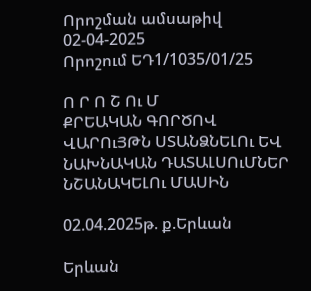Որոշման ամսաթիվ 02-04-2025
Որոշում ԵԴ1/1035/01/25

Ո Ր Ո Շ Ու Մ
ՔՐԵԱԿԱՆ ԳՈՐԾՈՎ ՎԱՐՈւՅԹՆ ՍՏԱՆՁՆԵԼՈւ ԵՎ
ՆԱԽՆԱԿԱՆ ԴԱՏԱԼՍՈւՄՆԵՐ ՆՇԱՆԱԿԵԼՈւ ՄԱՍԻՆ

02.04.2025թ. ք.Երևան

Երևան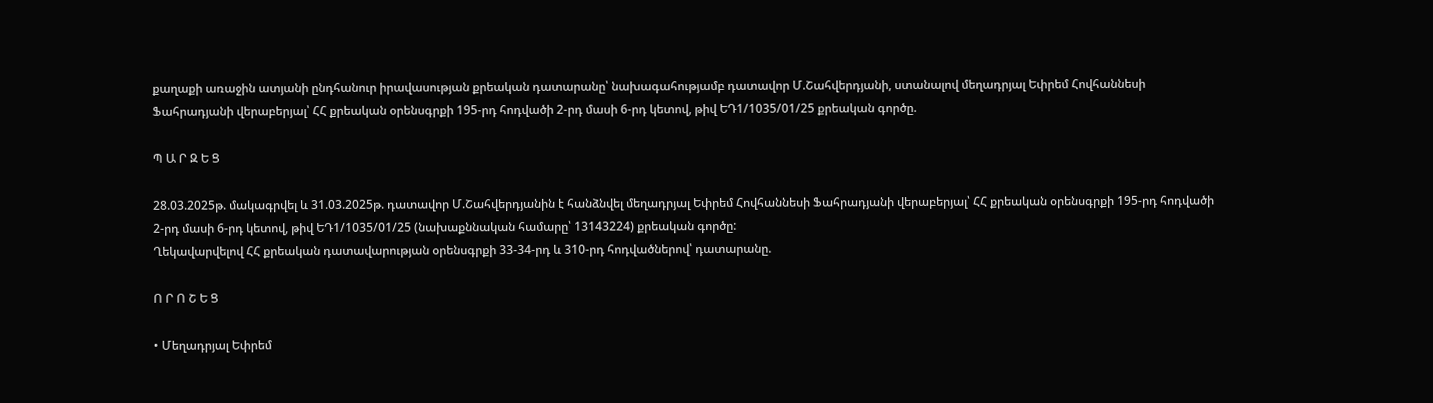քաղաքի առաջին ատյանի ընդհանուր իրավասության քրեական դատարանը՝ նախագահությամբ դատավոր Մ.Շահվերդյանի, ստանալով մեղադրյալ Եփրեմ Հովհաննեսի Ֆահրադյանի վերաբերյալ՝ ՀՀ քրեական օրենսգրքի 195-րդ հոդվածի 2-րդ մասի 6-րդ կետով, թիվ ԵԴ1/1035/01/25 քրեական գործը.

Պ Ա Ր Զ Ե Ց

28.03.2025թ. մակագրվել և 31.03.2025թ. դատավոր Մ.Շահվերդյանին է հանձնվել մեղադրյալ Եփրեմ Հովհաննեսի Ֆահրադյանի վերաբերյալ՝ ՀՀ քրեական օրենսգրքի 195-րդ հոդվածի 2-րդ մասի 6-րդ կետով, թիվ ԵԴ1/1035/01/25 (նախաքննական համարը՝ 13143224) քրեական գործը:
Ղեկավարվելով ՀՀ քրեական դատավարության օրենսգրքի 33-34-րդ և 310-րդ հոդվածներով՝ դատարանը.

Ո Ր Ո Շ Ե Ց

• Մեղադրյալ Եփրեմ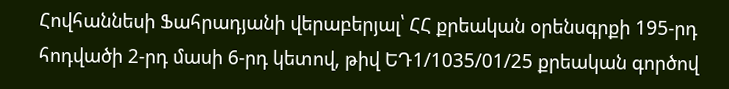Հովհաննեսի Ֆահրադյանի վերաբերյալ՝ ՀՀ քրեական օրենսգրքի 195-րդ հոդվածի 2-րդ մասի 6-րդ կետով, թիվ ԵԴ1/1035/01/25 քրեական գործով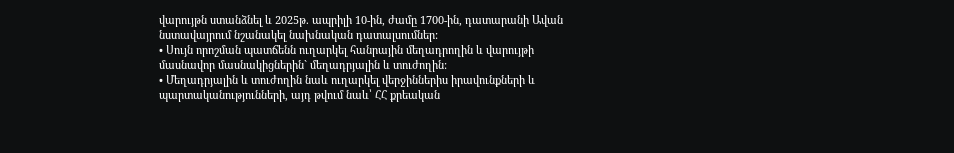վարույթն ստանձնել և 2025թ. ապրիլի 10-ին, ժամը 1700-ին, դատարանի Ավան նստավայրում նշանակել նախնական դատալսումներ:
• Սույն որոշման պատճենն ուղարկել հանրային մեղադրողին և վարույթի մասնավոր մասնակիցներին` մեղադրյալին և տուժողին:
• Մեղադրյալին և տուժողին նաև ուղարկել վերջիններիս իրավունքների և պարտականությունների, այդ թվում նաև՝ ՀՀ քրեական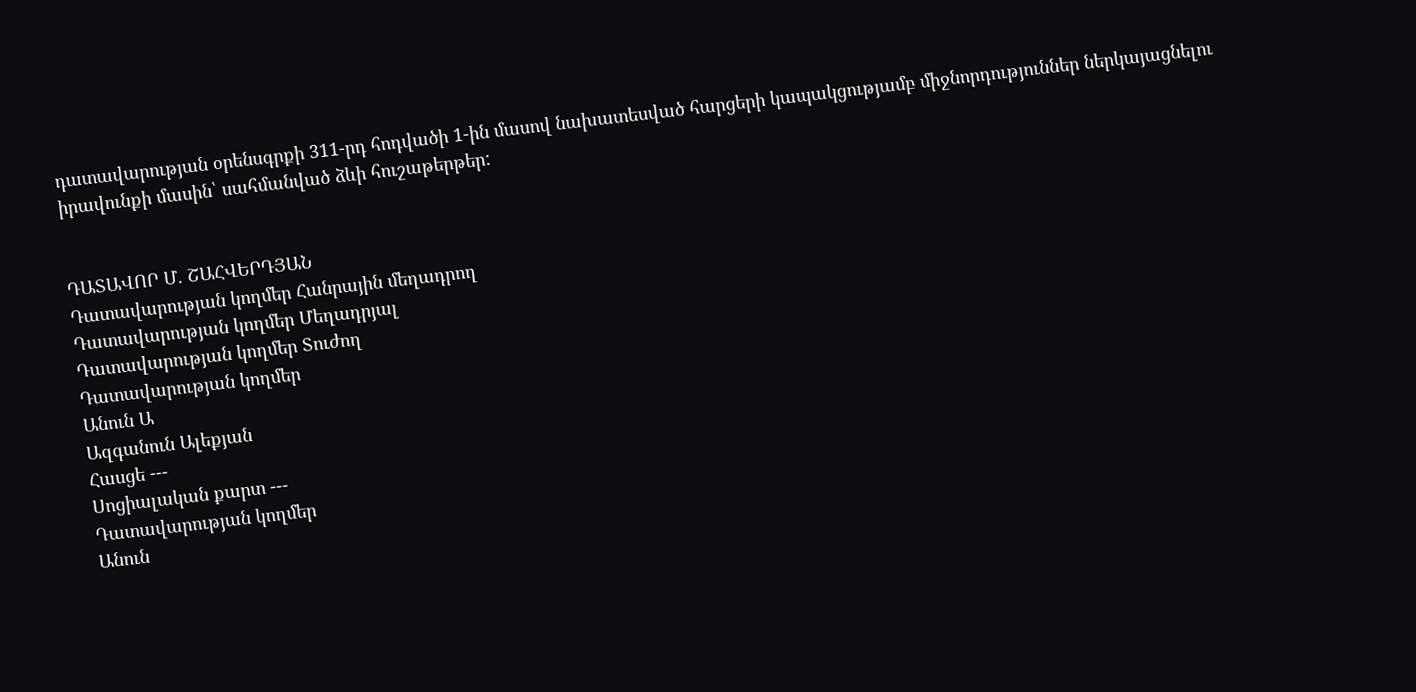դատավարության օրենսգրքի 311-րդ հոդվածի 1-ին մասով նախատեսված հարցերի կապակցությամբ միջնորդություններ ներկայացնելու իրավունքի մասին՝ սահմանված ձևի հուշաթերթեր:


ԴԱՏԱՎՈՐ Մ. ՇԱՀՎԵՐԴՅԱՆ
Դատավարության կողմեր Հանրային մեղադրող
Դատավարության կողմեր Մեղադրյալ
Դատավարության կողմեր Տուժող
Դատավարության կողմեր
Անուն Ա
Ազգանուն Ալեքյան
Հասցե ---
Սոցիալական քարտ ---
Դատավարության կողմեր
Անուն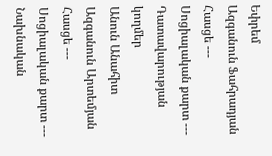Եփրեմ
Ազգանուն Ֆահրադյան
Հասցե ---
Սոցիալական քարտ ---
Դատավարության կողմեր
Անուն Անահիտ
Ազգանուն Արտեմյան
Հասցե ---
Սոցիալական քարտ ---
Նախնական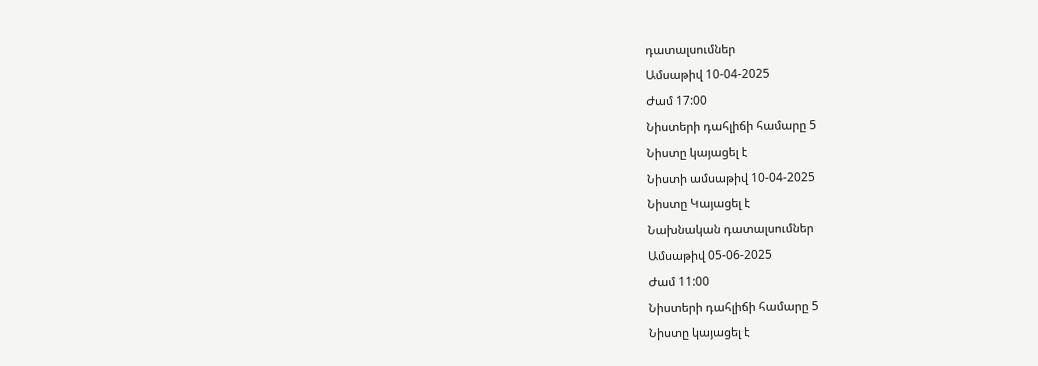դատալսումներ
Ամսաթիվ 10-04-2025
Ժամ 17:00
Նիստերի դահլիճի համարը 5
Նիստը կայացել է
Նիստի ամսաթիվ 10-04-2025
Նիստը Կայացել է
Նախնական դատալսումներ
Ամսաթիվ 05-06-2025
Ժամ 11:00
Նիստերի դահլիճի համարը 5
Նիստը կայացել է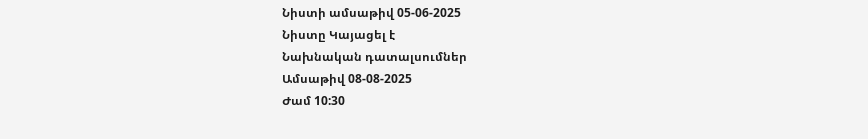Նիստի ամսաթիվ 05-06-2025
Նիստը Կայացել է
Նախնական դատալսումներ
Ամսաթիվ 08-08-2025
Ժամ 10:30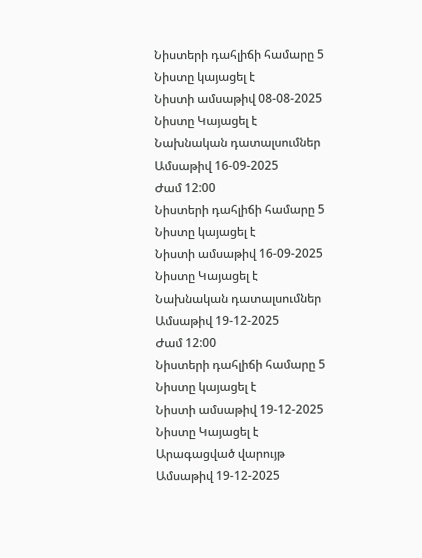Նիստերի դահլիճի համարը 5
Նիստը կայացել է
Նիստի ամսաթիվ 08-08-2025
Նիստը Կայացել է
Նախնական դատալսումներ
Ամսաթիվ 16-09-2025
Ժամ 12:00
Նիստերի դահլիճի համարը 5
Նիստը կայացել է
Նիստի ամսաթիվ 16-09-2025
Նիստը Կայացել է
Նախնական դատալսումներ
Ամսաթիվ 19-12-2025
Ժամ 12:00
Նիստերի դահլիճի համարը 5
Նիստը կայացել է
Նիստի ամսաթիվ 19-12-2025
Նիստը Կայացել է
Արագացված վարույթ
Ամսաթիվ 19-12-2025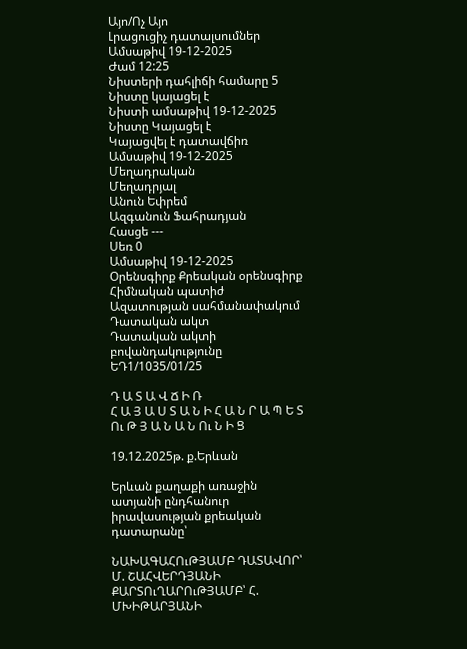Այո/Ոչ Այո
Լրացուցիչ դատալսումներ
Ամսաթիվ 19-12-2025
Ժամ 12:25
Նիստերի դահլիճի համարը 5
Նիստը կայացել է
Նիստի ամսաթիվ 19-12-2025
Նիստը Կայացել է
Կայացվել է դատավճիռ
Ամսաթիվ 19-12-2025
Մեղադրական
Մեղադրյալ
Անուն Եփրեմ
Ազգանուն Ֆահրադյան
Հասցե ---
Սեռ 0
Ամսաթիվ 19-12-2025
Օրենսգիրք Քրեական օրենսգիրք
Հիմնական պատիժ Ազատության սահմանափակում
Դատական ակտ
Դատական ակտի բովանդակությունը ԵԴ1/1035/01/25

Դ Ա Տ Ա Վ Ճ Ի Ռ
Հ Ա Յ Ա Ս Տ Ա Ն Ի Հ Ա Ն Ր Ա Պ Ե Տ Ու Թ Յ Ա Ն Ա Ն Ու Ն Ի Ց

19.12.2025թ. ք.Երևան

Երևան քաղաքի առաջին ատյանի ընդհանուր իրավասության քրեական դատարանը՝

ՆԱԽԱԳԱՀՈւԹՅԱՄԲ ԴԱՏԱՎՈՐ՝ Մ. ՇԱՀՎԵՐԴՅԱՆԻ
ՔԱՐՏՈւՂԱՐՈւԹՅԱՄԲ՝ Հ. ՄԽԻԹԱՐՅԱՆԻ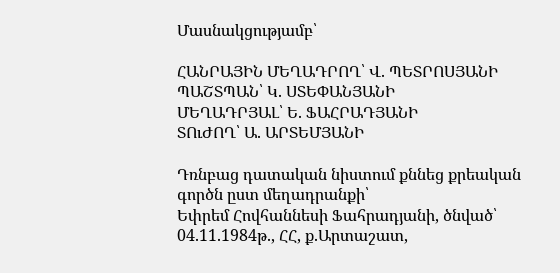Մասնակցությամբ՝

ՀԱՆՐԱՅԻՆ ՄԵՂԱԴՐՈՂ՝ Վ. ՊԵՏՐՈՍՅԱՆԻ
ՊԱՇՏՊԱՆ՝ Կ. ՍՏԵՓԱՆՅԱՆԻ
ՄԵՂԱԴՐՅԱԼ՝ Ե. ՖԱՀՐԱԴՅԱՆԻ
ՏՈւԺՈՂ՝ Ա. ԱՐՏԵՄՅԱՆԻ

Դռնբաց դատական նիստում քննեց քրեական գործն ըստ մեղադրանքի՝
Եփրեմ Հովհաննեսի Ֆահրադյանի, ծնված՝ 04.11.1984թ., ՀՀ, ք.Արտաշատ,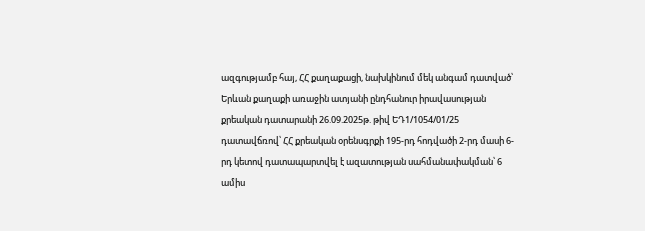ազգությամբ հայ, ՀՀ քաղաքացի, նախկինում մեկ անգամ դատված՝ Երևան քաղաքի առաջին ատյանի ընդհանուր իրավասության քրեական դատարանի 26.09.2025թ. թիվ ԵԴ1/1054/01/25 դատավճռով՝ ՀՀ քրեական օրենսգրքի 195-րդ հոդվածի 2-րդ մասի 6-րդ կետով դատապարտվել է ազատության սահմանափակման՝ 6 ամիս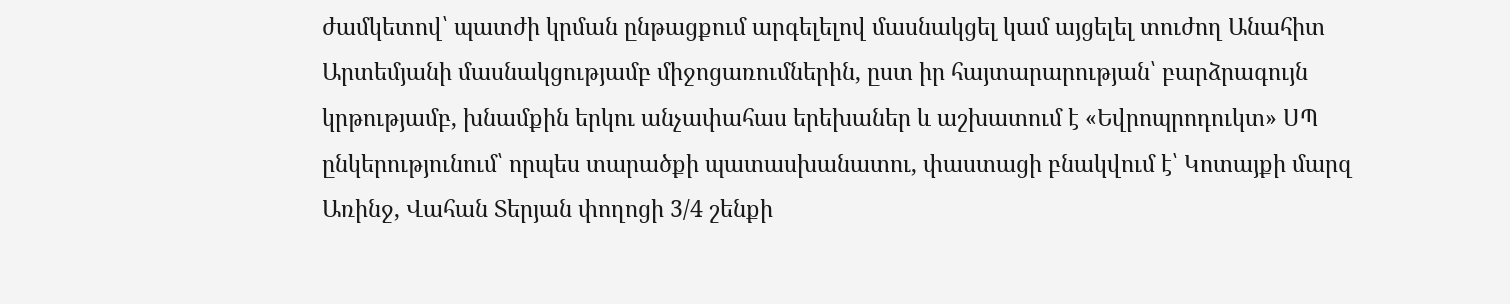ժամկետով՝ պատժի կրման ընթացքում արգելելով մասնակցել կամ այցելել տուժող Անահիտ Արտեմյանի մասնակցությամբ միջոցառումներին, ըստ իր հայտարարության՝ բարձրագույն կրթությամբ, խնամքին երկու անչափահաս երեխաներ և աշխատում է «Եվրոպրոդուկտ» ՍՊ ընկերությունում՝ որպես տարածքի պատասխանատու, փաստացի բնակվում է՝ Կոտայքի մարզ Առինջ, Վահան Տերյան փողոցի 3/4 շենքի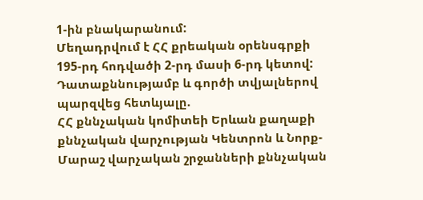1-ին բնակարանում:
Մեղադրվում է ՀՀ քրեական օրենսգրքի 195-րդ հոդվածի 2-րդ մասի 6-րդ կետով:
Դատաքննությամբ և գործի տվյալներով պարզվեց հետևյալը.
ՀՀ քննչական կոմիտեի Երևան քաղաքի քննչական վարչության Կենտրոն և Նորք-Մարաշ վարչական շրջանների քննչական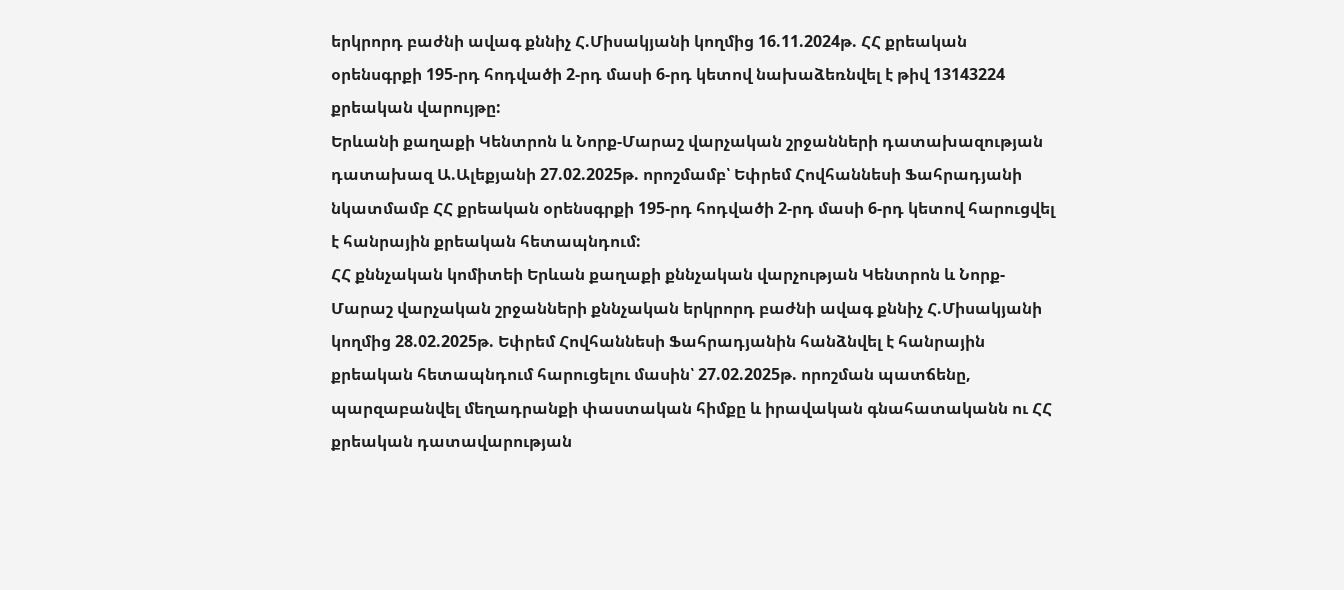երկրորդ բաժնի ավագ քննիչ Հ.Միսակյանի կողմից 16.11.2024թ. ՀՀ քրեական օրենսգրքի 195-րդ հոդվածի 2-րդ մասի 6-րդ կետով նախաձեռնվել է թիվ 13143224 քրեական վարույթը:
Երևանի քաղաքի Կենտրոն և Նորք-Մարաշ վարչական շրջանների դատախազության դատախազ Ա.Ալեքյանի 27.02.2025թ. որոշմամբ՝ Եփրեմ Հովհաննեսի Ֆահրադյանի նկատմամբ ՀՀ քրեական օրենսգրքի 195-րդ հոդվածի 2-րդ մասի 6-րդ կետով հարուցվել է հանրային քրեական հետապնդում:
ՀՀ քննչական կոմիտեի Երևան քաղաքի քննչական վարչության Կենտրոն և Նորք-Մարաշ վարչական շրջանների քննչական երկրորդ բաժնի ավագ քննիչ Հ.Միսակյանի կողմից 28.02.2025թ. Եփրեմ Հովհաննեսի Ֆահրադյանին հանձնվել է հանրային քրեական հետապնդում հարուցելու մասին՝ 27.02.2025թ. որոշման պատճենը, պարզաբանվել մեղադրանքի փաստական հիմքը և իրավական գնահատականն ու ՀՀ քրեական դատավարության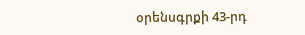օրենսգրքի 43-րդ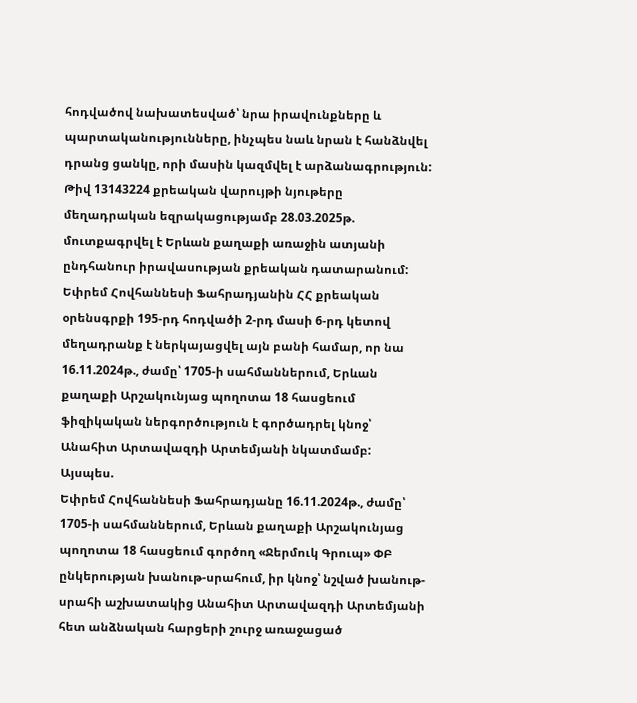հոդվածով նախատեսված՝ նրա իրավունքները և պարտականությունները, ինչպես նաև նրան է հանձնվել դրանց ցանկը, որի մասին կազմվել է արձանագրություն:
Թիվ 13143224 քրեական վարույթի նյութերը մեղադրական եզրակացությամբ 28.03.2025թ. մուտքագրվել է Երևան քաղաքի առաջին ատյանի ընդհանուր իրավասության քրեական դատարանում:
Եփրեմ Հովհաննեսի Ֆահրադյանին ՀՀ քրեական օրենսգրքի 195-րդ հոդվածի 2-րդ մասի 6-րդ կետով մեղադրանք է ներկայացվել այն բանի համար, որ նա 16.11.2024թ., ժամը՝ 1705-ի սահմաններում, Երևան քաղաքի Արշակունյաց պողոտա 18 հասցեում ֆիզիկական ներգործություն է գործադրել կնոջ՝ Անահիտ Արտավազդի Արտեմյանի նկատմամբ:
Այսպես.
Եփրեմ Հովհաննեսի Ֆահրադյանը 16.11.2024թ., ժամը՝ 1705-ի սահմաններում, Երևան քաղաքի Արշակունյաց պողոտա 18 հասցեում գործող «Ջերմուկ Գրուպ» ՓԲ ընկերության խանութ-սրահում, իր կնոջ՝ նշված խանութ-սրահի աշխատակից Անահիտ Արտավազդի Արտեմյանի հետ անձնական հարցերի շուրջ առաջացած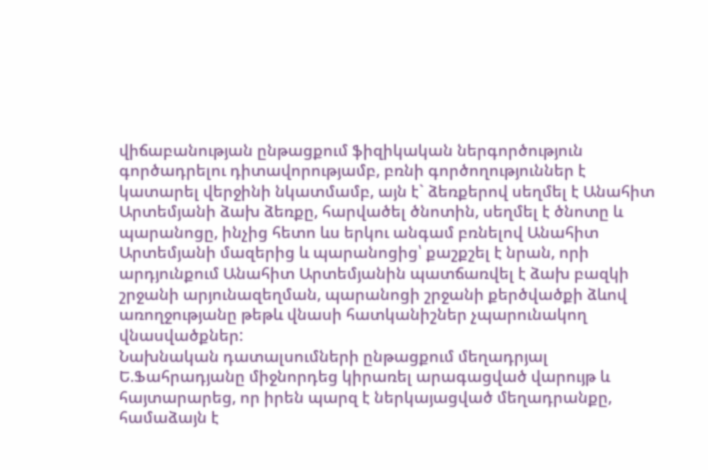վիճաբանության ընթացքում ֆիզիկական ներգործություն գործադրելու դիտավորությամբ, բռնի գործողություններ է կատարել վերջինի նկատմամբ, այն է` ձեռքերով սեղմել է Անահիտ Արտեմյանի ձախ ձեռքը, հարվածել ծնոտին, սեղմել է ծնոտը և պարանոցը, ինչից հետո ևս երկու անգամ բռնելով Անահիտ Արտեմյանի մազերից և պարանոցից՝ քաշքշել է նրան, որի արդյունքում Անահիտ Արտեմյանին պատճառվել է ձախ բազկի շրջանի արյունազեղման, պարանոցի շրջանի քերծվածքի ձևով առողջությանը թեթև վնասի հատկանիշներ չպարունակող վնասվածքներ:
Նախնական դատալսումների ընթացքում մեղադրյալ Ե.Ֆահրադյանը միջնորդեց կիրառել արագացված վարույթ և հայտարարեց, որ իրեն պարզ է ներկայացված մեղադրանքը, համաձայն է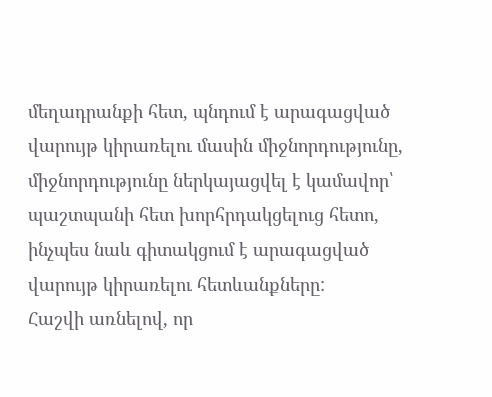մեղադրանքի հետ, պնդում է արագացված վարույթ կիրառելու մասին միջնորդությունը, միջնորդությունը ներկայացվել է կամավոր՝ պաշտպանի հետ խորհրդակցելուց հետո, ինչպես նաև գիտակցում է արագացված վարույթ կիրառելու հետևանքները:
Հաշվի առնելով, որ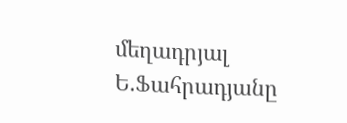մեղադրյալ Ե.Ֆահրադյանը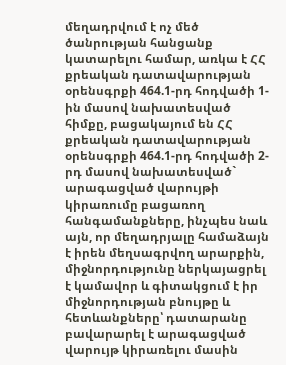մեղադրվում է ոչ մեծ ծանրության հանցանք կատարելու համար, առկա է ՀՀ քրեական դատավարության օրենսգրքի 464.1-րդ հոդվածի 1-ին մասով նախատեսված հիմքը, բացակայում են ՀՀ քրեական դատավարության օրենսգրքի 464.1-րդ հոդվածի 2-րդ մասով նախատեսված` արագացված վարույթի կիրառումը բացառող հանգամանքները, ինչպես նաև այն, որ մեղադրյալը համաձայն է իրեն մեղսագրվող արարքին, միջնորդությունը ներկայացրել է կամավոր և գիտակցում է իր միջնորդության բնույթը և հետևանքները՝ դատարանը բավարարել է արագացված վարույթ կիրառելու մասին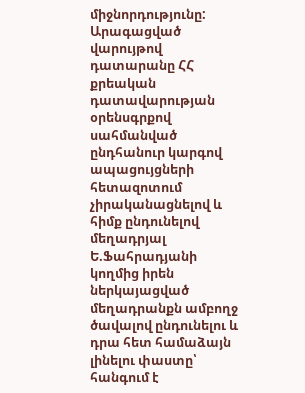միջնորդությունը:
Արագացված վարույթով դատարանը ՀՀ քրեական դատավարության օրենսգրքով սահմանված ընդհանուր կարգով ապացույցների հետազոտում չիրականացնելով և հիմք ընդունելով մեղադրյալ Ե.Ֆահրադյանի կողմից իրեն ներկայացված մեղադրանքն ամբողջ ծավալով ընդունելու և դրա հետ համաձայն լինելու փաստը՝ հանգում է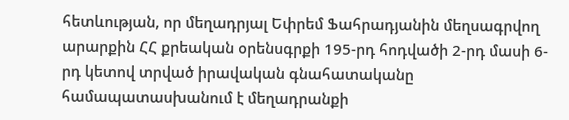հետևության, որ մեղադրյալ Եփրեմ Ֆահրադյանին մեղսագրվող արարքին ՀՀ քրեական օրենսգրքի 195-րդ հոդվածի 2-րդ մասի 6-րդ կետով տրված իրավական գնահատականը համապատասխանում է մեղադրանքի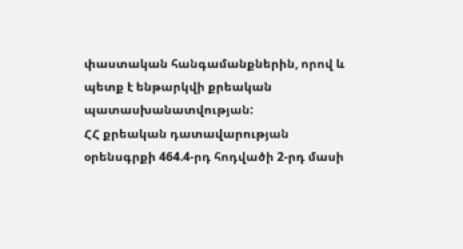փաստական հանգամանքներին, որով և պետք է ենթարկվի քրեական պատասխանատվության:
ՀՀ քրեական դատավարության օրենսգրքի 464.4-րդ հոդվածի 2-րդ մասի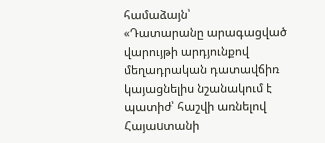համաձայն՝
«Դատարանը արագացված վարույթի արդյունքով մեղադրական դատավճիռ կայացնելիս նշանակում է պատիժ՝ հաշվի առնելով Հայաuտանի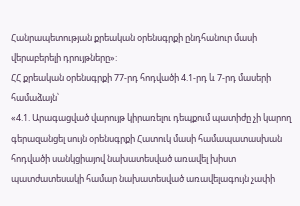Հանրապետության քրեական օրենսգրքի ընդհանուր մասի վերաբերելի դրույթները»:
ՀՀ քրեական օրենսգրքի 77-րդ հոդվածի 4.1-րդ և 7-րդ մասերի համաձայն՝
«4.1. Արագացված վարույթ կիրառելու դեպքում պատիժը չի կարող գերազանցել սույն օրենսգրքի Հատուկ մասի համապատասխան հոդվածի սանկցիայով նախատեսված առավել խիստ պատժատեսակի համար նախատեսված առավելագույն չափի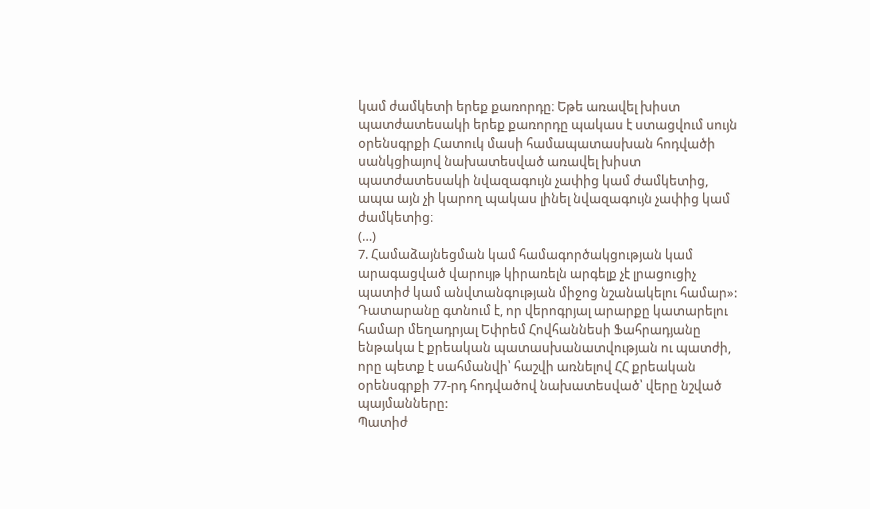կամ ժամկետի երեք քառորդը։ Եթե առավել խիստ պատժատեսակի երեք քառորդը պակաս է ստացվում սույն օրենսգրքի Հատուկ մասի համապատասխան հոդվածի սանկցիայով նախատեսված առավել խիստ պատժատեսակի նվազագույն չափից կամ ժամկետից, ապա այն չի կարող պակաս լինել նվազագույն չափից կամ ժամկետից։
(…)
7. Համաձայնեցման կամ համագործակցության կամ արագացված վարույթ կիրառելն արգելք չէ լրացուցիչ պատիժ կամ անվտանգության միջոց նշանակելու համար»:
Դատարանը գտնում է, որ վերոգրյալ արարքը կատարելու համար մեղադրյալ Եփրեմ Հովհաննեսի Ֆահրադյանը ենթակա է քրեական պատասխանատվության ու պատժի, որը պետք է սահմանվի՝ հաշվի առնելով ՀՀ քրեական օրենսգրքի 77-րդ հոդվածով նախատեսված՝ վերը նշված պայմանները:
Պատիժ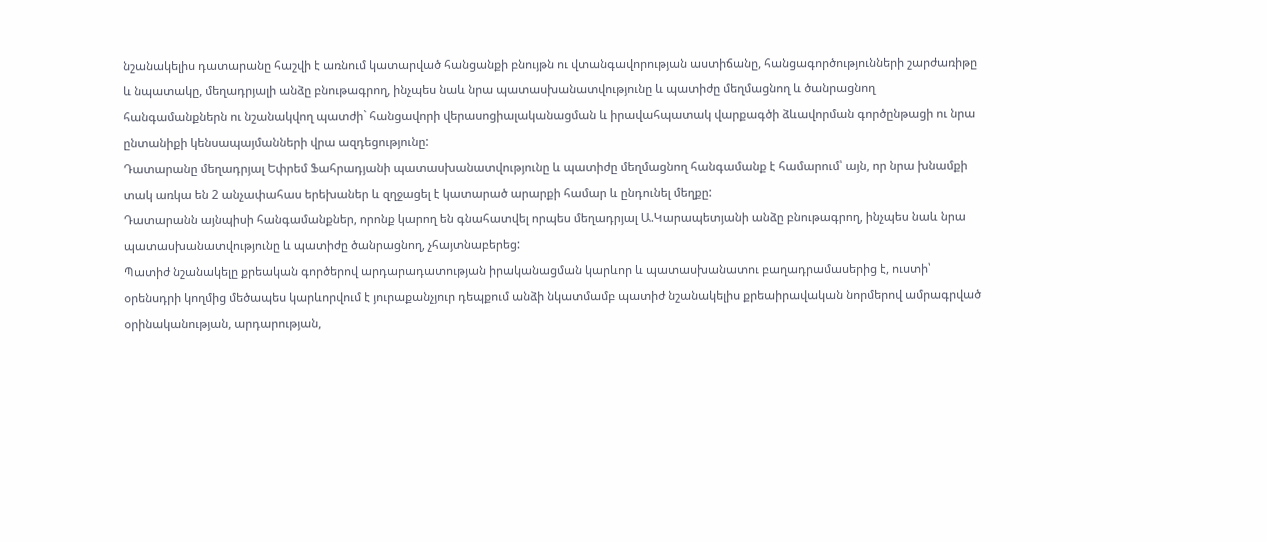նշանակելիս դատարանը հաշվի է առնում կատարված հանցանքի բնույթն ու վտանգավորության աստիճանը, հանցագործությունների շարժառիթը և նպատակը, մեղադրյալի անձը բնութագրող, ինչպես նաև նրա պատասխանատվությունը և պատիժը մեղմացնող և ծանրացնող հանգամանքներն ու նշանակվող պատժի` հանցավորի վերասոցիալականացման և իրավահպատակ վարքագծի ձևավորման գործընթացի ու նրա ընտանիքի կենսապայմանների վրա ազդեցությունը:
Դատարանը մեղադրյալ Եփրեմ Ֆահրադյանի պատասխանատվությունը և պատիժը մեղմացնող հանգամանք է համարում՝ այն, որ նրա խնամքի տակ առկա են 2 անչափահաս երեխաներ և զղջացել է կատարած արարքի համար և ընդունել մեղքը:
Դատարանն այնպիսի հանգամանքներ, որոնք կարող են գնահատվել որպես մեղադրյալ Ա.Կարապետյանի անձը բնութագրող, ինչպես նաև նրա պատասխանատվությունը և պատիժը ծանրացնող, չհայտնաբերեց:
Պատիժ նշանակելը քրեական գործերով արդարադատության իրականացման կարևոր և պատասխանատու բաղադրամասերից է, ուստի՝ օրենսդրի կողմից մեծապես կարևորվում է յուրաքանչյուր դեպքում անձի նկատմամբ պատիժ նշանակելիս քրեաիրավական նորմերով ամրագրված օրինականության, արդարության,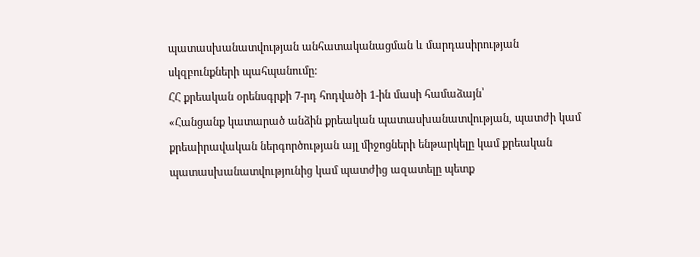պատասխանատվության անհատականացման և մարդասիրության սկզբունքների պահպանումը:
ՀՀ քրեական օրենսգրքի 7-րդ հոդվածի 1-ին մասի համաձայն՝
«Հանցանք կատարած անձին քրեական պատասխանատվության, պատժի կամ քրեաիրավական ներգործության այլ միջոցների ենթարկելը կամ քրեական պատասխանատվությունից կամ պատժից ազատելը պետք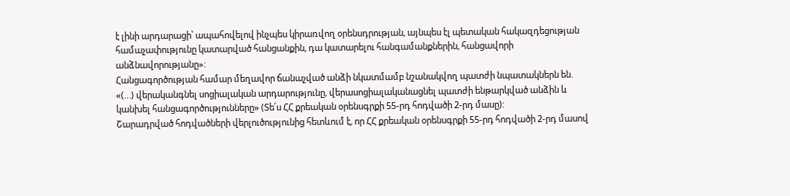է լինի արդարացի՝ ապահովելով ինչպես կիրառվող օրենսդրության, այնպես էլ պետական հակազդեցության համաչափությունը կատարված հանցանքին, դա կատարելու հանգամանքներին, հանցավորի անձնավորությանը»:
Հանցագործության համար մեղավոր ճանաչված անձի նկատմամբ նշանակվող պատժի նպատակներն են.
«(…) վերականգնել սոցիալական արդարությունը, վերասոցիալականացնել պատժի ենթարկված անձին և կանխել հանցագործությունները» (Տե՛ս ՀՀ քրեական օրենսգրքի 55-րդ հոդվածի 2-րդ մասը):
Շարադրված հոդվածների վերլուծությունից հետևում է, որ ՀՀ քրեական օրենսգրքի 55-րդ հոդվածի 2-րդ մասով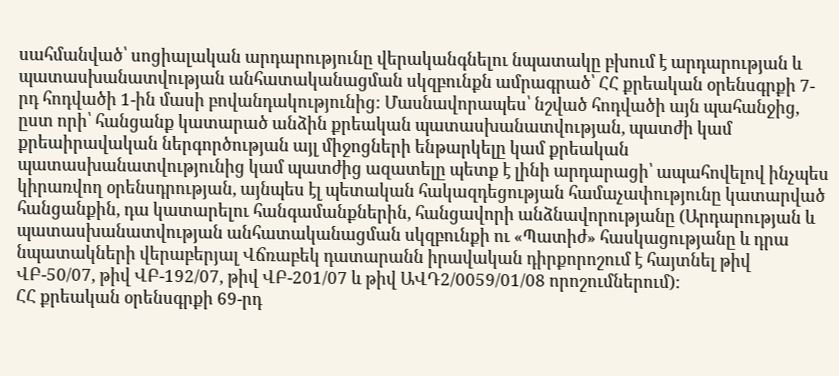սահմանված՝ սոցիալական արդարությունը վերականգնելու նպատակը բխում է արդարության և պատասխանատվության անհատականացման սկզբունքն ամրագրած՝ ՀՀ քրեական օրենսգրքի 7-րդ հոդվածի 1-ին մասի բովանդակությունից: Մասնավորապես՝ նշված հոդվածի այն պահանջից, ըստ որի՝ հանցանք կատարած անձին քրեական պատասխանատվության, պատժի կամ քրեաիրավական ներգործության այլ միջոցների ենթարկելը կամ քրեական պատասխանատվությունից կամ պատժից ազատելը պետք է լինի արդարացի՝ ապահովելով ինչպես կիրառվող օրենսդրության, այնպես էլ պետական հակազդեցության համաչափությունը կատարված հանցանքին, դա կատարելու հանգամանքներին, հանցավորի անձնավորությանը (Արդարության և պատասխանատվության անհատականացման սկզբունքի ու «Պատիժ» հասկացությանը և դրա նպատակների վերաբերյալ Վճռաբեկ դատարանն իրավական դիրքորոշում է հայտնել թիվ ՎԲ-50/07, թիվ ՎԲ-192/07, թիվ ՎԲ-201/07 և թիվ ԱՎԴ2/0059/01/08 որոշումներում):
ՀՀ քրեական օրենսգրքի 69-րդ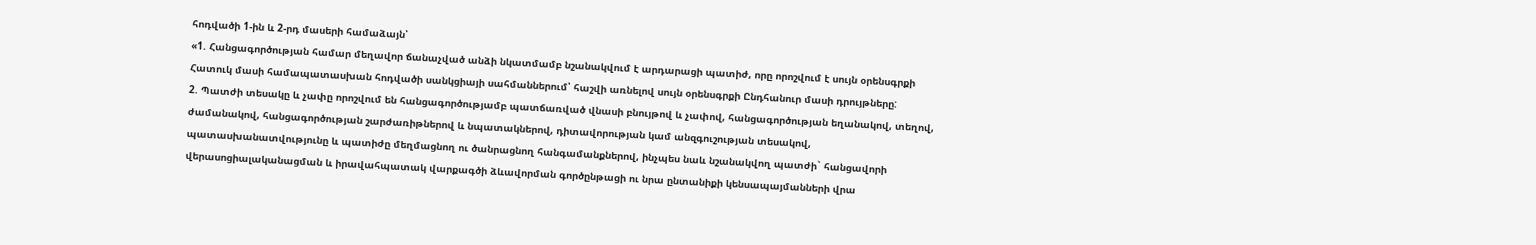հոդվածի 1-ին և 2-րդ մասերի համաձայն՝
«1. Հանցագործության համար մեղավոր ճանաչված անձի նկատմամբ նշանակվում է արդարացի պատիժ, որը որոշվում է սույն օրենսգրքի Հատուկ մասի համապատասխան հոդվածի սանկցիայի սահմաններում՝ հաշվի առնելով սույն օրենսգրքի Ընդհանուր մասի դրույթները:
2. Պատժի տեսակը և չափը որոշվում են հանցագործությամբ պատճառված վնասի բնույթով և չափով, հանցագործության եղանակով, տեղով, ժամանակով, հանցագործության շարժառիթներով և նպատակներով, դիտավորության կամ անզգուշության տեսակով, պատասխանատվությունը և պատիժը մեղմացնող ու ծանրացնող հանգամանքներով, ինչպես նաև նշանակվող պատժի` հանցավորի վերասոցիալականացման և իրավահպատակ վարքագծի ձևավորման գործընթացի ու նրա ընտանիքի կենսապայմանների վրա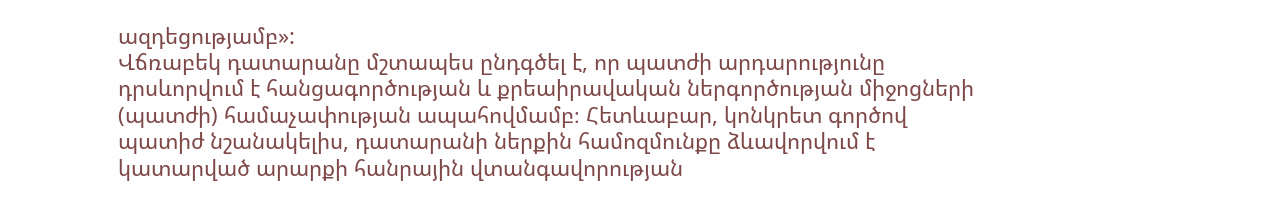ազդեցությամբ»:
Վճռաբեկ դատարանը մշտապես ընդգծել է, որ պատժի արդարությունը դրսևորվում է հանցագործության և քրեաիրավական ներգործության միջոցների (պատժի) համաչափության ապահովմամբ։ Հետևաբար, կոնկրետ գործով պատիժ նշանակելիս, դատարանի ներքին համոզմունքը ձևավորվում է կատարված արարքի հանրային վտանգավորության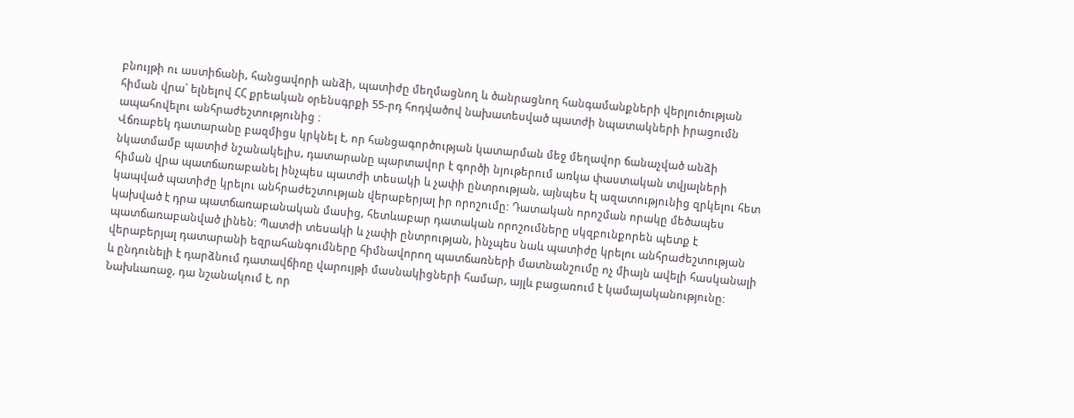բնույթի ու աստիճանի, հանցավորի անձի, պատիժը մեղմացնող և ծանրացնող հանգամանքների վերլուծության հիման վրա` ելնելով ՀՀ քրեական օրենսգրքի 55-րդ հոդվածով նախատեսված պատժի նպատակների իրացումն ապահովելու անհրաժեշտությունից ։
Վճռաբեկ դատարանը բազմիցս կրկնել է, որ հանցագործության կատարման մեջ մեղավոր ճանաչված անձի նկատմամբ պատիժ նշանակելիս, դատարանը պարտավոր է գործի նյութերում առկա փաստական տվյալների հիման վրա պատճառաբանել ինչպես պատժի տեսակի և չափի ընտրության, այնպես էլ ազատությունից զրկելու հետ կապված պատիժը կրելու անհրաժեշտության վերաբերյալ իր որոշումը: Դատական որոշման որակը մեծապես կախված է դրա պատճառաբանական մասից, հետևաբար դատական որոշումները սկզբունքորեն պետք է պատճառաբանված լինեն: Պատժի տեսակի և չափի ընտրության, ինչպես նաև պատիժը կրելու անհրաժեշտության վերաբերյալ դատարանի եզրահանգումները հիմնավորող պատճառների մատնանշումը ոչ միայն ավելի հասկանալի և ընդունելի է դարձնում դատավճիռը վարույթի մասնակիցների համար, այլև բացառում է կամայականությունը: Նախևառաջ, դա նշանակում է, որ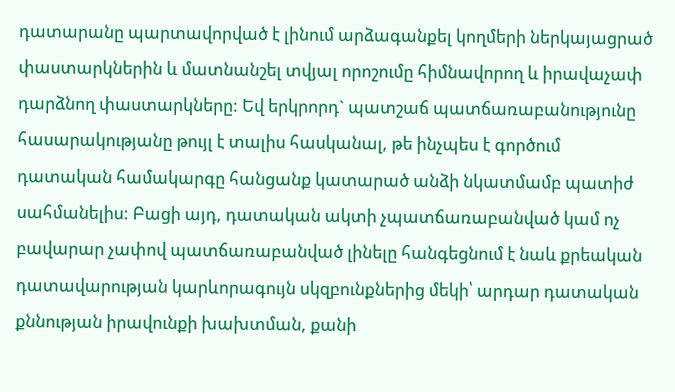դատարանը պարտավորված է լինում արձագանքել կողմերի ներկայացրած փաստարկներին և մատնանշել տվյալ որոշումը հիմնավորող և իրավաչափ դարձնող փաստարկները: Եվ երկրորդ` պատշաճ պատճառաբանությունը հասարակությանը թույլ է տալիս հասկանալ, թե ինչպես է գործում դատական համակարգը հանցանք կատարած անձի նկատմամբ պատիժ սահմանելիս: Բացի այդ, դատական ակտի չպատճառաբանված կամ ոչ բավարար չափով պատճառաբանված լինելը հանգեցնում է նաև քրեական դատավարության կարևորագույն սկզբունքներից մեկի՝ արդար դատական քննության իրավունքի խախտման, քանի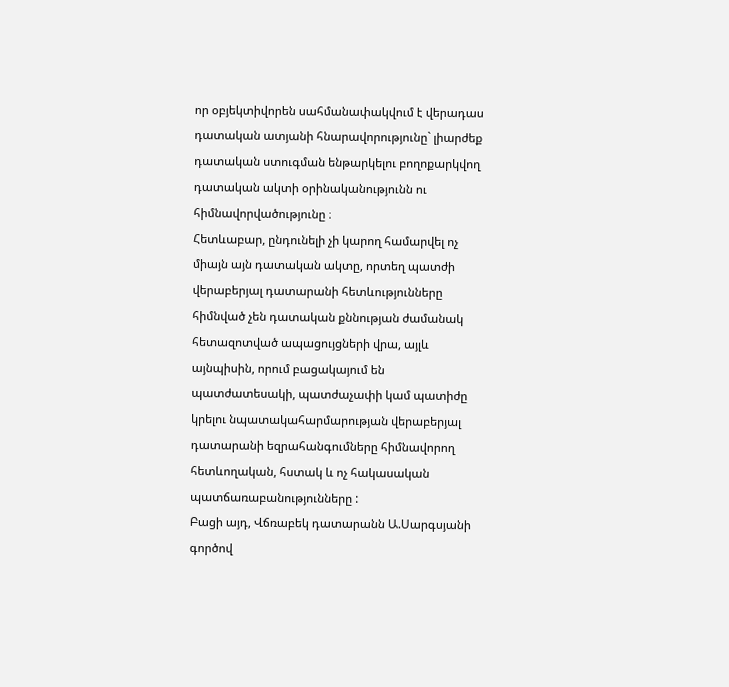որ օբյեկտիվորեն սահմանափակվում է վերադաս դատական ատյանի հնարավորությունը` լիարժեք դատական ստուգման ենթարկելու բողոքարկվող դատական ակտի օրինականությունն ու հիմնավորվածությունը ։
Հետևաբար, ընդունելի չի կարող համարվել ոչ միայն այն դատական ակտը, որտեղ պատժի վերաբերյալ դատարանի հետևությունները հիմնված չեն դատական քննության ժամանակ հետազոտված ապացույցների վրա, այլև այնպիսին, որում բացակայում են պատժատեսակի, պատժաչափի կամ պատիժը կրելու նպատակահարմարության վերաբերյալ դատարանի եզրահանգումները հիմնավորող հետևողական, հստակ և ոչ հակասական պատճառաբանությունները :
Բացի այդ, Վճռաբեկ դատարանն Ա.Սարգսյանի գործով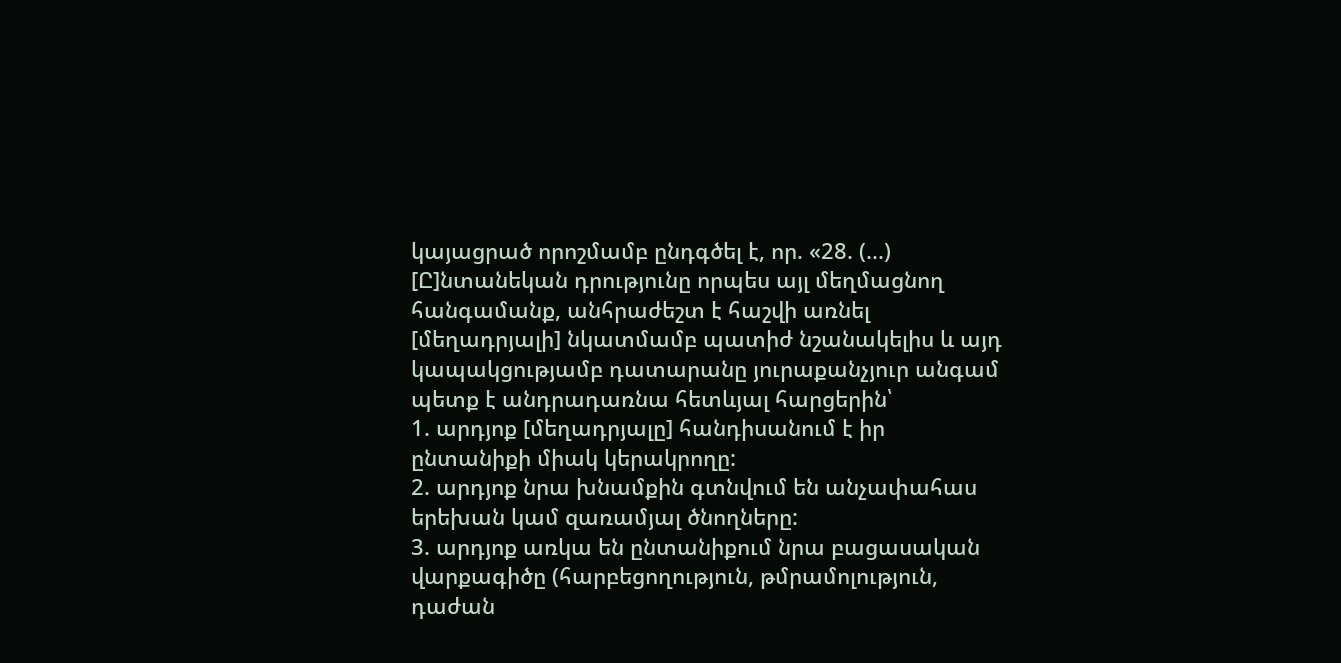կայացրած որոշմամբ ընդգծել է, որ. «28. (...) [Ը]նտանեկան դրությունը որպես այլ մեղմացնող հանգամանք, անհրաժեշտ է հաշվի առնել [մեղադրյալի] նկատմամբ պատիժ նշանակելիս և այդ կապակցությամբ դատարանը յուրաքանչյուր անգամ պետք է անդրադառնա հետևյալ հարցերին՝
1. արդյոք [մեղադրյալը] հանդիսանում է իր ընտանիքի միակ կերակրողը:
2. արդյոք նրա խնամքին գտնվում են անչափահաս երեխան կամ զառամյալ ծնողները:
3. արդյոք առկա են ընտանիքում նրա բացասական վարքագիծը (հարբեցողություն, թմրամոլություն, դաժան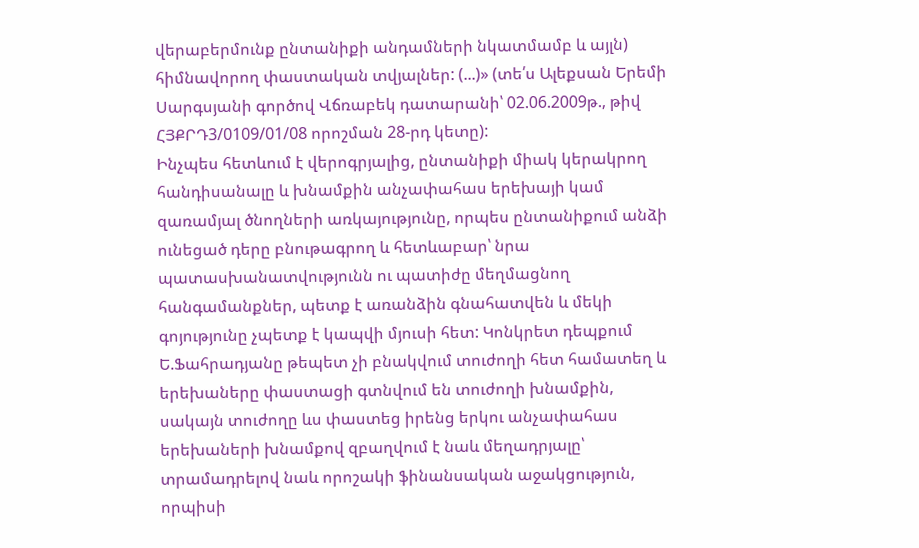վերաբերմունք ընտանիքի անդամների նկատմամբ և այլն) հիմնավորող փաստական տվյալներ: (...)» (տե՛ս Ալեքսան Երեմի Սարգսյանի գործով Վճռաբեկ դատարանի՝ 02.06.2009թ., թիվ ՀՅՔՐԴ3/0109/01/08 որոշման 28-րդ կետը):
Ինչպես հետևում է վերոգրյալից, ընտանիքի միակ կերակրող հանդիսանալը և խնամքին անչափահաս երեխայի կամ զառամյալ ծնողների առկայությունը, որպես ընտանիքում անձի ունեցած դերը բնութագրող և հետևաբար՝ նրա պատասխանատվությունն ու պատիժը մեղմացնող հանգամանքներ, պետք է առանձին գնահատվեն և մեկի գոյությունը չպետք է կապվի մյուսի հետ: Կոնկրետ դեպքում Ե.Ֆահրադյանը թեպետ չի բնակվում տուժողի հետ համատեղ և երեխաները փաստացի գտնվում են տուժողի խնամքին, սակայն տուժողը ևս փաստեց իրենց երկու անչափահաս երեխաների խնամքով զբաղվում է նաև մեղադրյալը՝ տրամադրելով նաև որոշակի ֆինանսական աջակցություն, որպիսի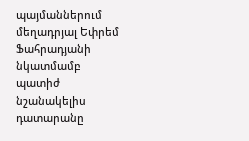պայմաններում մեղադրյալ Եփրեմ Ֆահրադյանի նկատմամբ պատիժ նշանակելիս դատարանը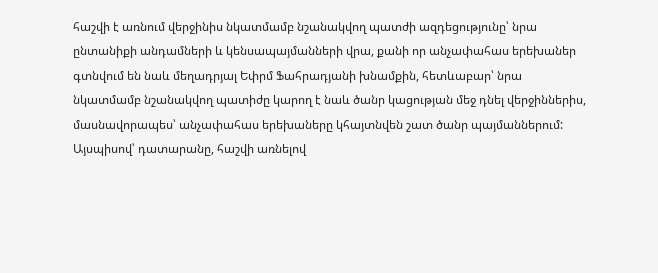հաշվի է առնում վերջինիս նկատմամբ նշանակվող պատժի ազդեցությունը՝ նրա ընտանիքի անդամների և կենսապայմանների վրա, քանի որ անչափահաս երեխաներ գտնվում են նաև մեղադրյալ Եփրմ Ֆահրադյանի խնամքին, հետևաբար՝ նրա նկատմամբ նշանակվող պատիժը կարող է նաև ծանր կացության մեջ դնել վերջիններիս, մասնավորապես՝ անչափահաս երեխաները կհայտնվեն շատ ծանր պայմաններում:
Այսպիսով՝ դատարանը, հաշվի առնելով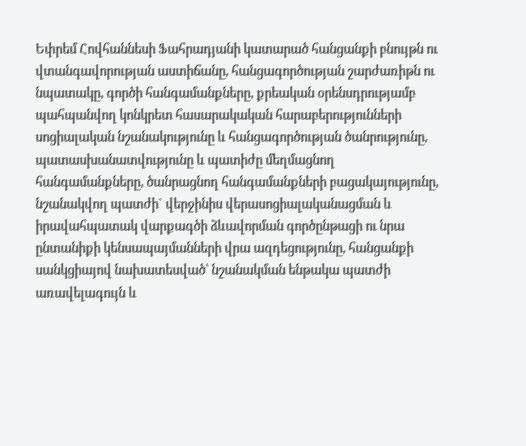Եփրեմ Հովհաննեսի Ֆահրադյանի կատարած հանցանքի բնույթն ու վտանգավորության աստիճանը, հանցագործության շարժառիթն ու նպատակը, գործի հանգամանքները, քրեական օրենսդրությամբ պահպանվող կոնկրետ հասարակական հարաբերությունների սոցիալական նշանակությունը և հանցագործության ծանրությունը, պատասխանատվությունը և պատիժը մեղմացնող հանգամանքները, ծանրացնող հանգամանքների բացակայությունը, նշանակվող պատժի` վերջինիս վերասոցիալականացման և իրավահպատակ վարքագծի ձևավորման գործընթացի ու նրա ընտանիքի կենսապայմանների վրա ազդեցությունը, հանցանքի սանկցիայով նախատեսված՝ նշանակման ենթակա պատժի առավելագույն և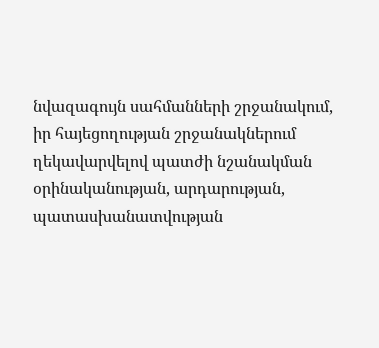նվազագույն սահմանների շրջանակում, իր հայեցողության շրջանակներում ղեկավարվելով պատժի նշանակման օրինականության, արդարության, պատասխանատվության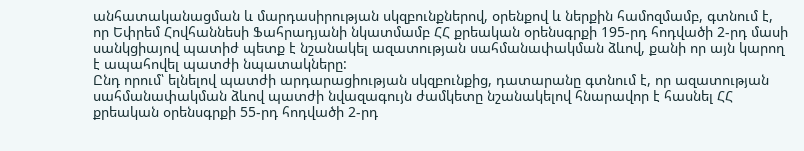անհատականացման և մարդասիրության սկզբունքներով, օրենքով և ներքին համոզմամբ, գտնում է, որ Եփրեմ Հովհաննեսի Ֆահրադյանի նկատմամբ ՀՀ քրեական օրենսգրքի 195-րդ հոդվածի 2-րդ մասի սանկցիայով պատիժ պետք է նշանակել ազատության սահմանափակման ձևով, քանի որ այն կարող է ապահովել պատժի նպատակները:
Ընդ որում՝ ելնելով պատժի արդարացիության սկզբունքից, դատարանը գտնում է, որ ազատության սահմանափակման ձևով պատժի նվազագույն ժամկետը նշանակելով հնարավոր է հասնել ՀՀ քրեական օրենսգրքի 55-րդ հոդվածի 2-րդ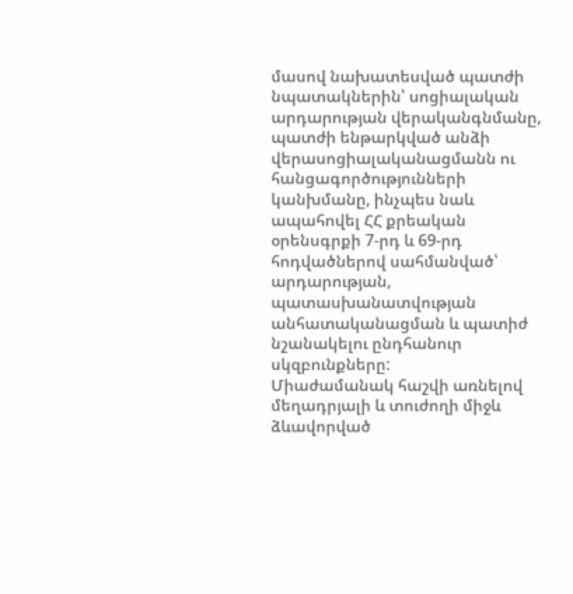մասով նախատեսված պատժի նպատակներին՝ սոցիալական արդարության վերականգնմանը, պատժի ենթարկված անձի վերասոցիալականացմանն ու հանցագործությունների կանխմանը, ինչպես նաև ապահովել ՀՀ քրեական օրենսգրքի 7-րդ և 69-րդ հոդվածներով սահմանված՝ արդարության, պատասխանատվության անհատականացման և պատիժ նշանակելու ընդհանուր սկզբունքները:
Միաժամանակ հաշվի առնելով մեղադրյալի և տուժողի միջև ձևավորված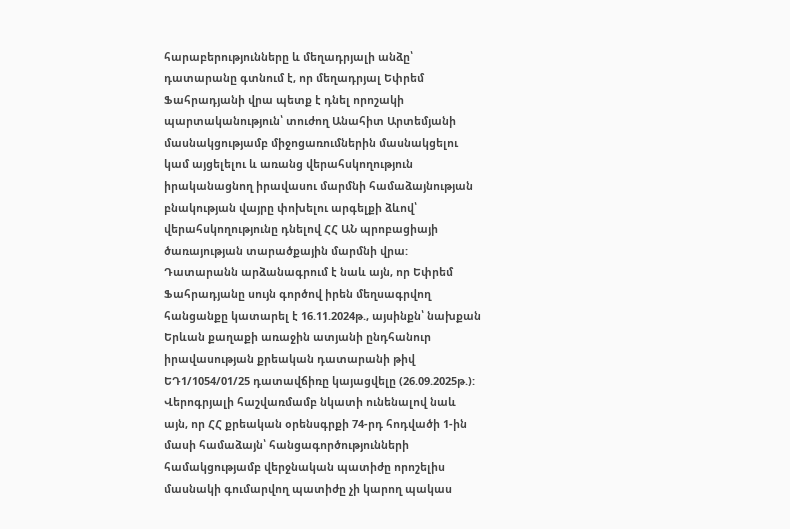հարաբերությունները և մեղադրյալի անձը՝ դատարանը գտնում է, որ մեղադրյալ Եփրեմ Ֆահրադյանի վրա պետք է դնել որոշակի պարտականություն՝ տուժող Անահիտ Արտեմյանի մասնակցությամբ միջոցառումներին մասնակցելու կամ այցելելու և առանց վերահսկողություն իրականացնող իրավասու մարմնի համաձայնության բնակության վայրը փոխելու արգելքի ձևով՝ վերահսկողությունը դնելով ՀՀ ԱՆ պրոբացիայի ծառայության տարածքային մարմնի վրա:
Դատարանն արձանագրում է նաև այն, որ Եփրեմ Ֆահրադյանը սույն գործով իրեն մեղսագրվող հանցանքը կատարել է 16.11.2024թ., այսինքն՝ նախքան Երևան քաղաքի առաջին ատյանի ընդհանուր իրավասության քրեական դատարանի թիվ ԵԴ1/1054/01/25 դատավճիռը կայացվելը (26.09.2025թ.):
Վերոգրյալի հաշվառմամբ նկատի ունենալով նաև այն, որ ՀՀ քրեական օրենսգրքի 74-րդ հոդվածի 1-ին մասի համաձայն՝ հանցագործությունների համակցությամբ վերջնական պատիժը որոշելիս մասնակի գումարվող պատիժը չի կարող պակաս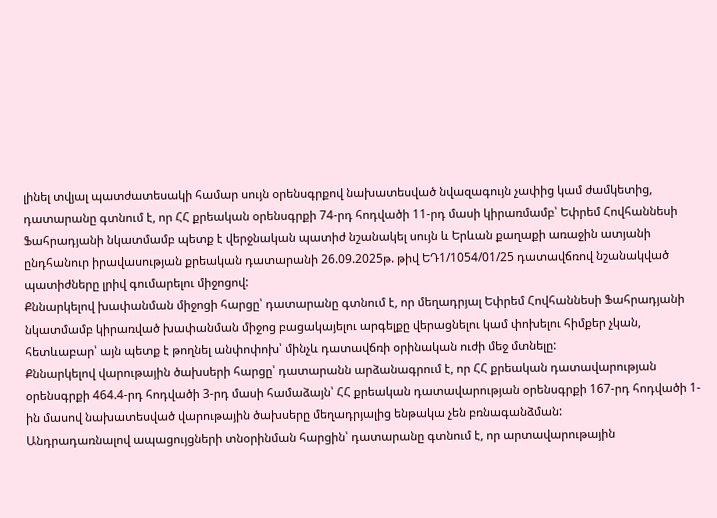լինել տվյալ պատժատեսակի համար սույն օրենսգրքով նախատեսված նվազագույն չափից կամ ժամկետից, դատարանը գտնում է, որ ՀՀ քրեական օրենսգրքի 74-րդ հոդվածի 11-րդ մասի կիրառմամբ՝ Եփրեմ Հովհաննեսի Ֆահրադյանի նկատմամբ պետք է վերջնական պատիժ նշանակել սույն և Երևան քաղաքի առաջին ատյանի ընդհանուր իրավասության քրեական դատարանի 26.09.2025թ. թիվ ԵԴ1/1054/01/25 դատավճռով նշանակված պատիժները լրիվ գումարելու միջոցով:
Քննարկելով խափանման միջոցի հարցը՝ դատարանը գտնում է, որ մեղադրյալ Եփրեմ Հովհաննեսի Ֆահրադյանի նկատմամբ կիրառված խափանման միջոց բացակայելու արգելքը վերացնելու կամ փոխելու հիմքեր չկան, հետևաբար՝ այն պետք է թողնել անփոփոխ՝ մինչև դատավճռի օրինական ուժի մեջ մտնելը:
Քննարկելով վարութային ծախսերի հարցը՝ դատարանն արձանագրում է, որ ՀՀ քրեական դատավարության օրենսգրքի 464.4-րդ հոդվածի 3-րդ մասի համաձայն՝ ՀՀ քրեական դատավարության օրենսգրքի 167-րդ հոդվածի 1-ին մասով նախատեսված վարութային ծախսերը մեղադրյալից ենթակա չեն բռնագանձման:
Անդրադառնալով ապացույցների տնօրինման հարցին՝ դատարանը գտնում է, որ արտավարութային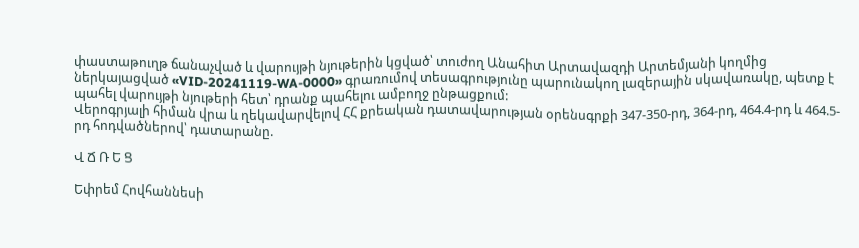փաստաթուղթ ճանաչված և վարույթի նյութերին կցված՝ տուժող Անահիտ Արտավազդի Արտեմյանի կողմից ներկայացված «VID-20241119-WA-0000» գրառումով տեսագրությունը պարունակող լազերային սկավառակը, պետք է պահել վարույթի նյութերի հետ՝ դրանք պահելու ամբողջ ընթացքում:
Վերոգրյալի հիման վրա և ղեկավարվելով ՀՀ քրեական դատավարության օրենսգրքի 347-350-րդ, 364-րդ, 464.4-րդ և 464.5-րդ հոդվածներով՝ դատարանը.

Վ Ճ Ռ Ե Ց

Եփրեմ Հովհաննեսի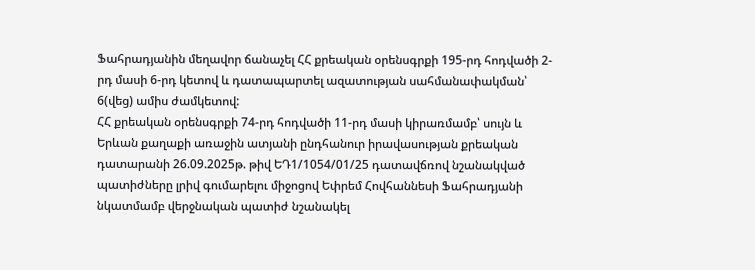Ֆահրադյանին մեղավոր ճանաչել ՀՀ քրեական օրենսգրքի 195-րդ հոդվածի 2-րդ մասի 6-րդ կետով և դատապարտել ազատության սահմանափակման՝ 6(վեց) ամիս ժամկետով:
ՀՀ քրեական օրենսգրքի 74-րդ հոդվածի 11-րդ մասի կիրառմամբ՝ սույն և Երևան քաղաքի առաջին ատյանի ընդհանուր իրավասության քրեական դատարանի 26.09.2025թ. թիվ ԵԴ1/1054/01/25 դատավճռով նշանակված պատիժները լրիվ գումարելու միջոցով Եփրեմ Հովհաննեսի Ֆահրադյանի նկատմամբ վերջնական պատիժ նշանակել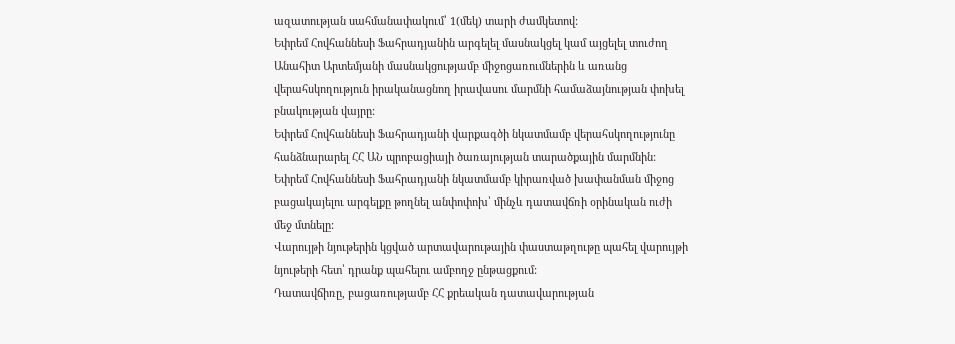ազատության սահմանափակում՝ 1(մեկ) տարի ժամկետով:
Եփրեմ Հովհաննեսի Ֆահրադյանին արգելել մասնակցել կամ այցելել տուժող Անահիտ Արտեմյանի մասնակցությամբ միջոցառումներին և առանց վերահսկողություն իրականացնող իրավասու մարմնի համաձայնության փոխել բնակության վայրը:
Եփրեմ Հովհաննեսի Ֆահրադյանի վարքագծի նկատմամբ վերահսկողությունը հանձնարարել ՀՀ ԱՆ պրոբացիայի ծառայության տարածքային մարմնին:
Եփրեմ Հովհաննեսի Ֆահրադյանի նկատմամբ կիրառված խափանման միջոց բացակայելու արգելքը թողնել անփոփոխ՝ մինչև դատավճռի օրինական ուժի մեջ մտնելը:
Վարույթի նյութերին կցված արտավարութային փաստաթղութը պահել վարույթի նյութերի հետ՝ դրանք պահելու ամբողջ ընթացքում:
Դատավճիռը, բացառությամբ ՀՀ քրեական դատավարության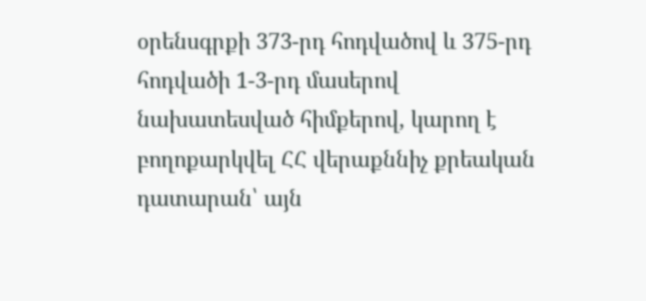օրենսգրքի 373-րդ հոդվածով և 375-րդ հոդվածի 1-3-րդ մասերով նախատեսված հիմքերով, կարող է բողոքարկվել ՀՀ վերաքննիչ քրեական դատարան՝ այն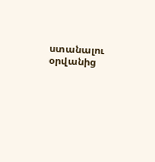ստանալու օրվանից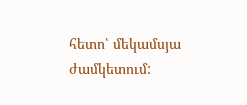հետո՝ մեկամսյա ժամկետում: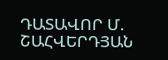ԴԱՏԱՎՈՐ Մ. ՇԱՀՎԵՐԴՅԱՆ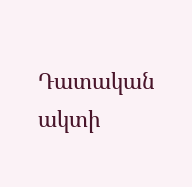Դատական ակտի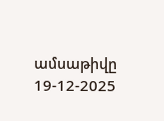ամսաթիվը 19-12-2025